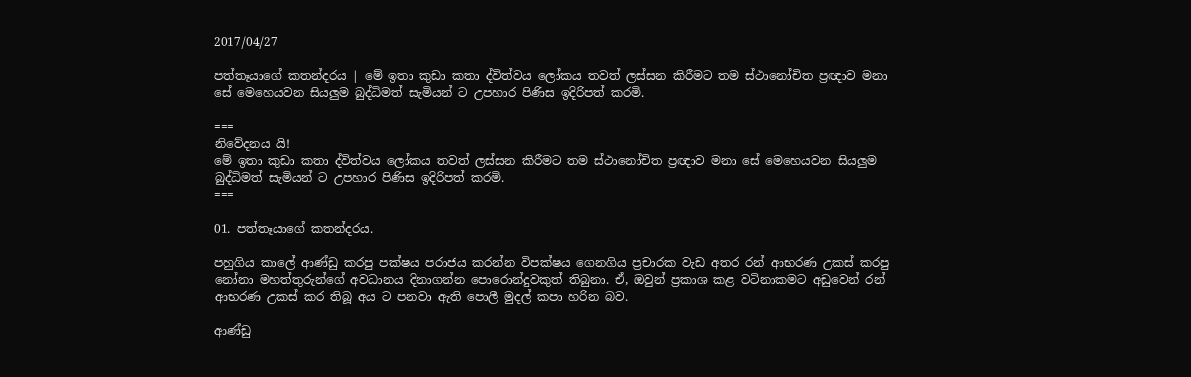2017/04/27

පත්තෑයාගේ කතන්දරය | මේ ඉතා කුඩා කතා ද්විත්වය ලෝකය තවත් ලස්සන කිරීමට තම ස්ථානෝචිත ප්‍රඥාව මනා සේ මෙහෙයවන සියලුම බුද්ධිමත් සැමියන් ට උපහාර පිණිස ඉදිරිපත් කරමි.

===
නිවේදනය යි!
මේ ඉතා කුඩා කතා ද්විත්වය ලෝකය තවත් ලස්සන කිරීමට තම ස්ථානෝචිත ප්‍රඥාව මනා සේ මෙහෙයවන සියලුම බුද්ධිමත් සැමියන් ට උපහාර පිණිස ඉදිරිපත් කරමි.
===

01. පත්තෑයාගේ කතන්දරය.

පහුගිය කාලේ ආණ්ඩු කරපු පක්ෂය පරාජය කරන්න විපක්ෂය ගෙනගිය ප්‍රචාරක වැඩ අතර රන් ආභරණ උකස් කරපු නෝනා මහත්තුරුන්ගේ අවධානය දිනාගන්න පොරොන්දුවකුත් තිබුනා. ඒ, ඔවුන් ප්‍රකාශ කළ වටිනාකමට අඩුවෙන් රන් ආභරණ උකස් කර තිබූ අය ට පනවා ඇති පොලී මුදල් කපා හරින බව.

ආණ්ඩු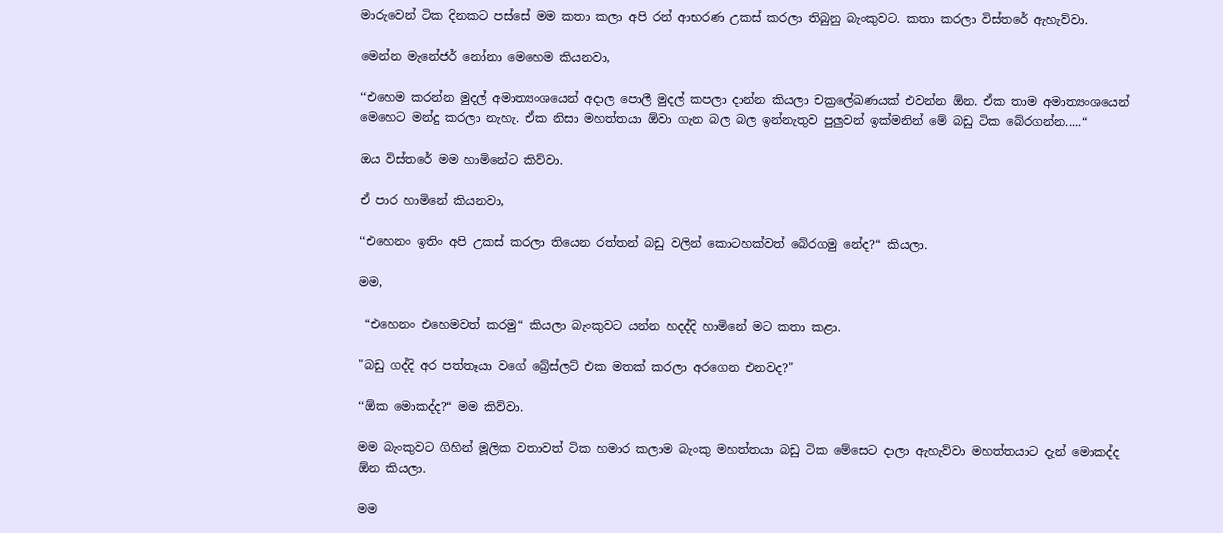මාරුවෙන් ටික දිනකට පස්සේ මම කතා කලා අපි රන් ආභරණ උකස් කරලා තිබුනු බැංකුවට. කතා කරලා විස්තරේ ඇහැව්වා.

මෙන්න මැනේජර් නෝනා මෙහෙම කියනවා,

‘‘එහෙම කරන්න මුදල් අමාත්‍යංශයෙන් අදාල පොලී මුදල් කපලා දාන්න කියලා චක්‍රලේඛණයක් එවන්න ඕන. ඒක තාම අමාත්‍යංශයෙන් මෙහෙට මන්දු කරලා නැහැ. ඒක නිසා මහත්තයා ඕවා ගැන බල බල ඉන්නැතුව පුලුවන් ඉක්මනින් මේ බඩු ටික බේරගන්න.....“

ඔය විස්තරේ මම හාමිනේට කිව්වා.

ඒ පාර හාමිනේ කියනවා,

‘‘එහෙනං ඉතිං අපි උකස් කරලා තියෙන රත්තන් බඩු වලින් කොටහක්වත් බේරගමු නේද?“ කියලා.

මම,

 “එහෙනං එහෙමවත් කරමු“ කියලා බැංකුවට යන්න හදද්දි හාමිනේ මට කතා කළා.

"බඩු ගද්දි අර පත්තෑයා වගේ බ්‍රේස්ලට් එක මතක් කරලා අරගෙන එනවද?"

‘‘ඕක මොකද්ද?“ මම කිව්වා.

මම බැංකුවට ගිහින් මූලික වතාවත් ටික හමාර කලාම බැංකු මහත්තයා බඩු ටික මේසෙට දාලා ඇහැව්වා මහත්තයාට දැන් මොකද්ද ඕන කියලා.

මම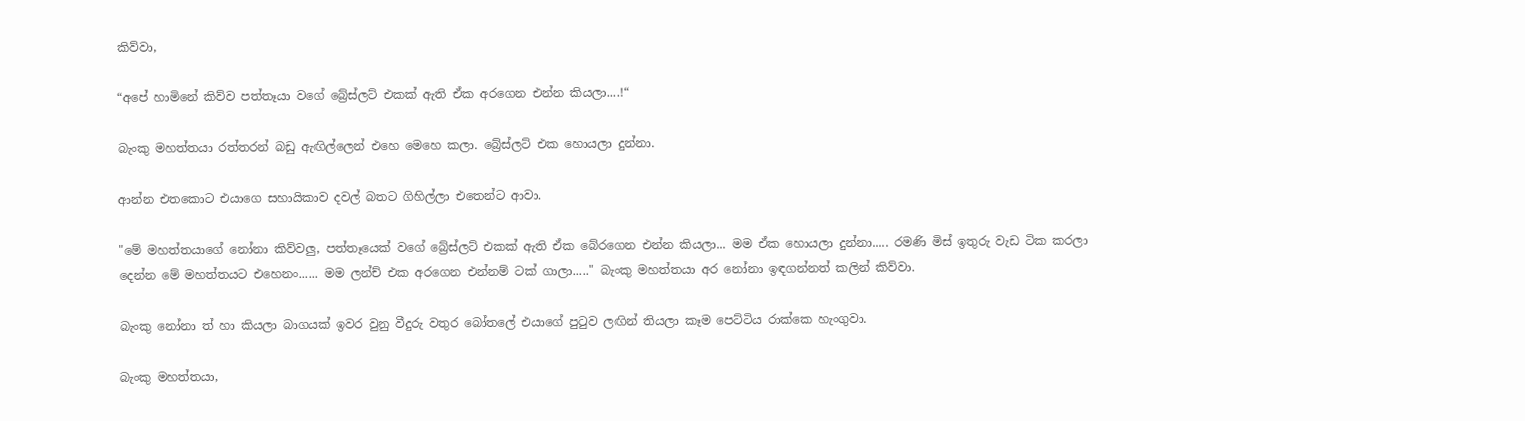කිව්වා,

“අපේ හාමිනේ කිව්ව පත්තෑයා වගේ බ්‍රේස්ලට් එකක් ඇති ඒක අරගෙන එන්න කියලා....!“

බැංකු මහත්තයා රත්තරන් බඩු ඇඟිල්ලෙන් එහෙ මෙහෙ කලා. බ්‍රේස්ලට් එක හොයලා දුන්නා.

ආන්න එතකොට එයාගෙ සහායිකාව දවල් බතට ගිහිල්ලා එතෙන්ට ආවා.

"මේ මහත්තයාගේ නෝනා කිව්වලු, පත්තෑයෙක් වගේ බ්‍රේස්ලට් එකක් ඇති ඒක බේරගෙන එන්න කියලා... මම ඒක හොයලා දුන්නා..... රමණි මිස් ඉතුරු වැඩ ටික කරලා දෙන්න මේ මහත්තයට එහෙනං...... මම ලන්ච් එක අරගෙන එන්නම් ටක් ගාලා....." බැංකු මහත්තයා අර නෝනා ඉඳගන්නත් කලින් කිව්වා.

බැංකු නෝනා ත් හා කියලා බාගයක් ඉවර වුනු වීදුරු වතුර බෝතලේ එයාගේ පුටුව ලඟින් තියලා කෑම පෙට්ටිය රාක්කෙ හැංගුවා.

බැංකු මහත්තයා,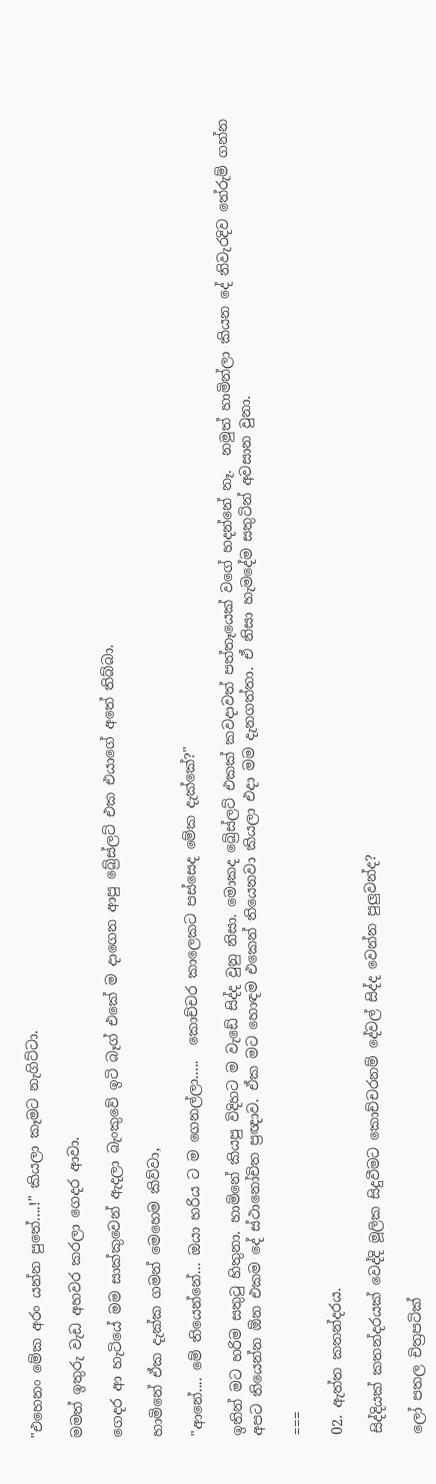"එහෙනං මේක අරං යන්න පුතේ....!" කියලා කෑමට නැගිට්ටා.

මමත් ඉතුරු වැඩ අහවර කරලා ගෙදර ආවා.

ගෙදර ආ හැටියේ මම සාක්කුවෙන් ඇදලා බැංකුවේ ඉටි බෑග් එකේ ම දාගෙන ආපු බ්‍රේස්ලට් එක එයාගේ අතේ තිබ්බා.

හාමිනේ ඒක දැක්ක ගමන් මෙහෙම කිව්වා,

"ආනේ.... මේ තියෙන්නේ... ඔයා හරිය ට ම ගෙනල්ලා.....  කොච්චර කාලෙකට පස්සෙද මේක දැක්කේ?"

ඉතින් මට හරිම සතුටු හිතුනා. හාමිනේ කියපු විදිහට ම වැඩේ සිද්ද වුනු නිසා. මොකද බ්‍රේස්ලට් එකක් කවදාවත් පත්තෑයෙක් වගේ හදන්නේ නෑ.  නමුත් හාමින්ලා කියන දේ නිවැරදිව තේරුම් ගන්න අපට තියෙන්න ඕන එකම දේ ස්ථානෝචිත ප්‍රඥාව. ඒක මට හොඳම එකෙන් තියෙනවා කියලා එදා මම දැනගත්තා. ඒ නිසා හැමදේම සතුටින් අවසාන වුනා.

===

02. ඇත්ත කතන්දරය.

සිද්දියක් කතන්දරයක් වෙද්දි මූලික සිදුවීමට කොච්චරනම් දේවල් සිද්ද වෙන්න පුලුවන්ද?

ලෝ පතල චිත්‍රපටික්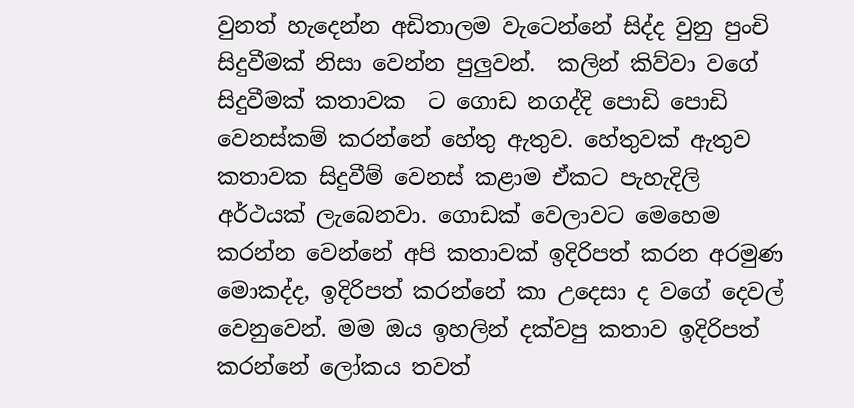වුනත් හැදෙන්න අඩිතාලම වැටෙන්නේ සිද්ද වුනු පුංචි සිදුවීමක් නිසා වෙන්න පුලුවන්.  කලින් කිව්වා වගේ සිදුවීමක් කතාවක  ට ගොඩ නගද්දි පොඩි පොඩි වෙනස්කම් කරන්නේ හේතු ඇතුව. හේතුවක් ඇතුව කතාවක සිදුවීම් වෙනස් කළාම ඒකට පැහැදිලි අර්ථයක් ලැබෙනවා. ගොඩක් වෙලාවට මෙහෙම කරන්න වෙන්නේ අපි කතාවක් ඉදිරිපත් කරන අරමුණ මොකද්ද, ඉදිරිපත් කරන්නේ කා උදෙසා ද වගේ දෙවල් වෙනුවෙන්. මම ඔය ඉහලින් දක්වපු කතාව ඉදිරිපත් කරන්නේ ලෝකය තවත්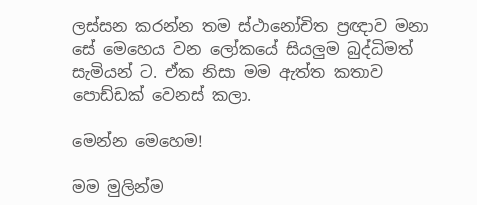ලස්සන කරන්න තම ස්ථානෝචිත ප්‍රඥාව මනා සේ මෙහෙය වන ලෝකයේ සියලුම බුද්ධිමත් සැමියන් ට. ඒක නිසා මම ඇත්ත කතාව පොඩ්ඩක් වෙනස් කලා.

මෙන්න මෙහෙම!

මම මුලින්ම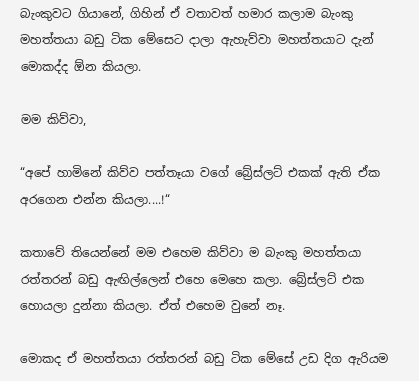බැංකුවට ගියානේ, ගිහින් ඒ වතාවත් හමාර කලාම බැංකු මහත්තයා බඩු ටික මේසෙට දාලා ඇහැව්වා මහත්තයාට දැන් මොකද්ද ඕන කියලා.

මම කිව්වා,

“අපේ හාමිනේ කිව්ව පත්තෑයා වගේ බ්‍රේස්ලට් එකක් ඇති ඒක අරගෙන එන්න කියලා....!“

කතාවේ තියෙන්නේ මම එහෙම කිව්වා ම බැංකු මහත්තයා රත්තරන් බඩු ඇඟිල්ලෙන් එහෙ මෙහෙ කලා. බ්‍රේස්ලට් එක හොයලා දුන්නා කියලා. ඒත් එහෙම වුනේ නෑ.

මොකද ඒ මහත්තයා රත්තරන් බඩු ටික මේසේ උඩ දිග ඇරියම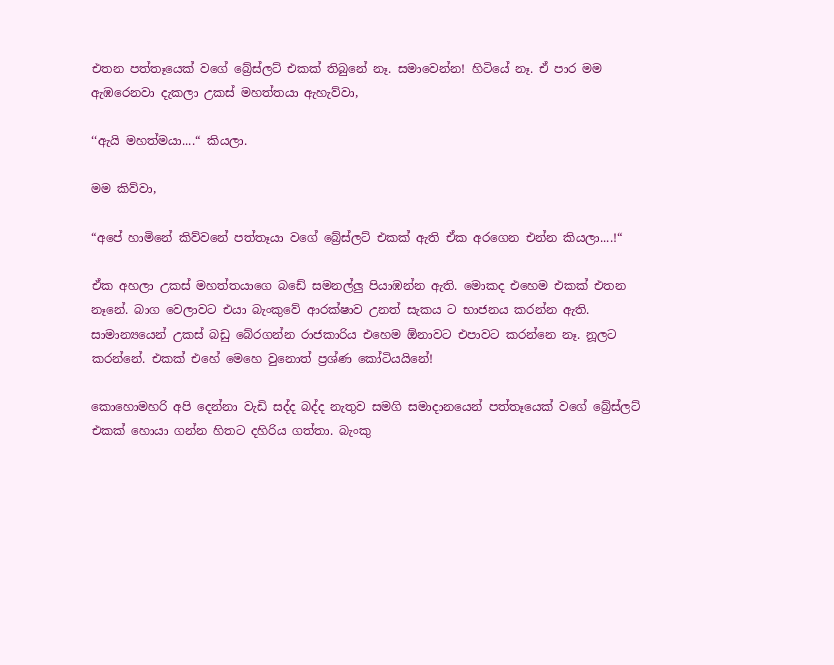එතන පත්තෑයෙක් වගේ බ්‍රේස්ලට් එකක් තිබුනේ නෑ. සමාවෙන්න! හිටියේ නෑ. ඒ පාර මම ඇඹරෙනවා දැකලා උකස් මහත්තයා ඇහැව්වා,

‘‘ඇයි මහත්මයා....“ කියලා.

මම කිව්වා,

“අපේ හාමිනේ කිව්වනේ පත්තෑයා වගේ බ්‍රේස්ලට් එකක් ඇති ඒක අරගෙන එන්න කියලා....!“

ඒක අහලා උකස් මහත්තයාගෙ බඩේ සමනල්ලු පියාඹන්න ඇති. මොකද එහෙම එකක් එතන නෑනේ. බාග වෙලාවට එයා බැංකුවේ ආරක්ෂාව උනත් සැකය ට භාජනය කරන්න ඇති. සාමාන්‍යයෙන් උකස් බඩු බේරගන්න රාජකාරිය එහෙම ඕනාවට එපාවට කරන්නෙ නෑ. නූලට කරන්නේ. එකක් එහේ මෙහෙ වුනොත් ප්‍රශ්ණ කෝටියයිනේ!

කොහොමහරි අපි දෙන්නා වැඩි සද්ද බද්ද නැතුව සමගි සමාදානයෙන් පත්තෑයෙක් වගේ බ්‍රේස්ලට් එකක් හොයා ගන්න හිතට දහිරිය ගත්තා. බැංකු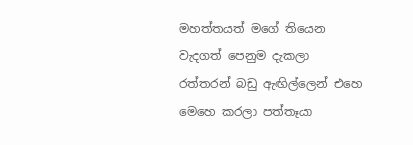මහත්තයත් මගේ තියෙන වැදගත් පෙනුම දැකලා රත්තරන් බඩු ඇඟිල්ලෙන් එහෙ මෙහෙ කරලා පත්තෑයා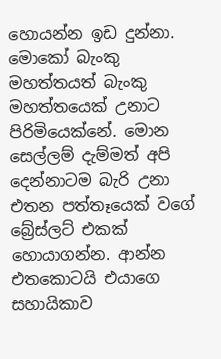හොයන්න ඉඩ දුන්නා. මොකෝ බැංකු මහත්තයත් බැංකු මහත්තයෙක් උනාට පිරිමියෙක්නේ. මොන සෙල්ලම් දැම්මත් අපි දෙන්නාටම බැරි උනා එතන පත්තෑයෙක් වගේ බ්‍රේස්ලට් එකක් හොයාගන්න. ආන්න එතකොටයි එයාගෙ සහායිකාව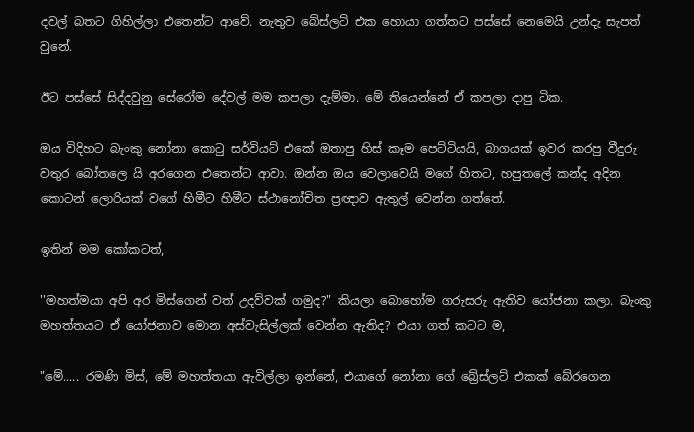දවල් බතට ගිහිල්ලා එතෙන්ට ආවේ. නැතුව බේස්ලට් එක හොයා ගත්තට පස්සේ නෙමෙයි උන්දැ සැපත් වුනේ.

ඊට පස්සේ සිද්දවුනු සේරෝම දේවල් මම කපලා දැම්මා. මේ තියෙන්නේ ඒ කපලා දාපු ටික.

ඔය විදිහට බැංකු නෝනා කොටු සර්වියට් එකේ ඔතාපු හිස් කෑම පෙට්ටියයි, බාගයක් ඉවර කරපු වීදුරු වතුර බෝතලෙ යි අරගෙන එතෙන්ට ආවා. ඔන්න ඔය වෙලාවෙයි මගේ හිතට, හපුතලේ කන්ද අදින කොටන් ලොරියක් වගේ හිමීට හිමීට ස්ථානෝචිත ප්‍රඥාව ඇතුල් වෙන්න ගත්තේ.

ඉතින් මම කෝකටත්,

''මහත්මයා අපි අර මිස්ගෙන් වත් උදව්වක් ගමුද?" කියලා බොහෝම ගරුසරු ඇතිව යෝජනා කලා. බැංකු මහත්තයට ඒ යෝජනාව මොන අස්වැසිල්ලක් වෙන්න ඇතිද? එයා ගත් කටට ම,

"මේ..... රමණි මිස්, මේ මහත්තයා ඇවිල්ලා ඉන්නේ, එයාගේ නෝනා ගේ බ්‍රේස්ලට් එකක් බේරගෙන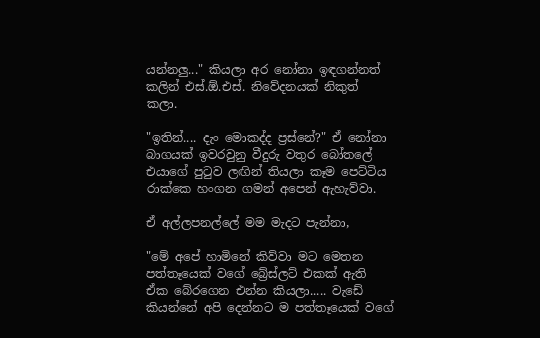යන්නලු..." කියලා අර නෝනා ඉඳගන්නත් කලින් එස්.ඕ.එස්. නිවේදනයක් නිකුත් කලා.

"ඉතින්.... දැං මොකද්ද ප්‍රස්නේ?" ඒ නෝනා බාගයක් ඉවරවුනු වීදුරු වතුර බෝතලේ එයාගේ පුටුව ලඟින් තියලා කෑම පෙට්ටිය රාක්කෙ හංගන ගමන් අපෙන් ඇහැව්වා.

ඒ අල්ලපනල්ලේ මම මැදට පැන්නා,

"මේ අපේ හාමිනේ කිව්වා මට මෙතන පත්තෑයෙක් වගේ බ්‍රේස්ලට් එකක් ඇති ඒක බේරගෙන එන්න කියලා..... වැඩේ කියන්නේ අපි දෙන්නට ම පත්තෑයෙක් වගේ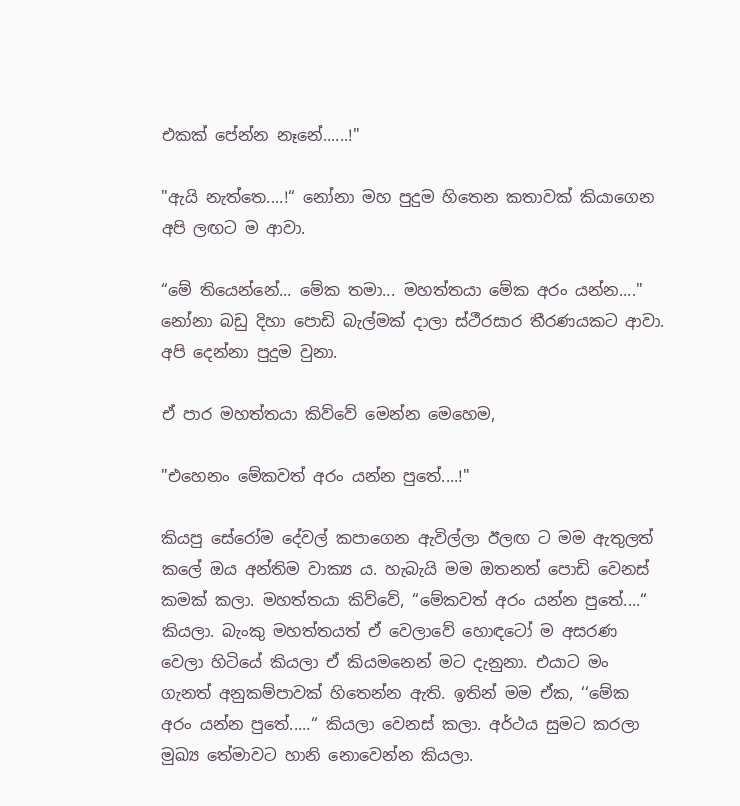එකක් පේන්න නෑනේ......!"

"ඇයි නැත්තෙ....!“ නෝනා මහ පුදුම හිතෙන කතාවක් කියාගෙන අපි ලඟට ම ආවා.

“මේ තියෙන්නේ... මේක තමා... මහත්තයා මේක අරං යන්න...." නෝනා බඩු දිහා පොඩි බැල්මක් දාලා ස්ථීරසාර තීරණයකට ආවා. අපි දෙන්නා පුදුම වුනා.

ඒ පාර මහත්තයා කිව්වේ මෙන්න මෙහෙම,

"එහෙනං මේකවත් අරං යන්න පුතේ....!"

කියපු සේරෝම දේවල් කපාගෙන ඇවිල්ලා ඊලඟ ට මම ඇතුලත් කලේ ඔය අන්තිම වාක්‍ය ය. හැබැයි මම ඔතනත් පොඩි වෙනස් කමක් කලා. මහත්තයා කිව්වේ, “මේකවත් අරං යන්න පුතේ....“ කියලා. බැංකු මහත්තයත් ඒ වෙලාවේ හොඳටෝ ම අසරණ වෙලා හිටියේ කියලා ඒ කියමනෙන් මට දැනුනා. එයාට මං ගැනත් අනුකම්පාවක් හිතෙන්න ඇති. ඉතින් මම ඒක, ‘‘මේක අරං යන්න පුතේ.....“ කියලා වෙනස් කලා. අර්ථය සුමට කරලා මුඛ්‍ය තේමාවට හානි නොවෙන්න කියලා.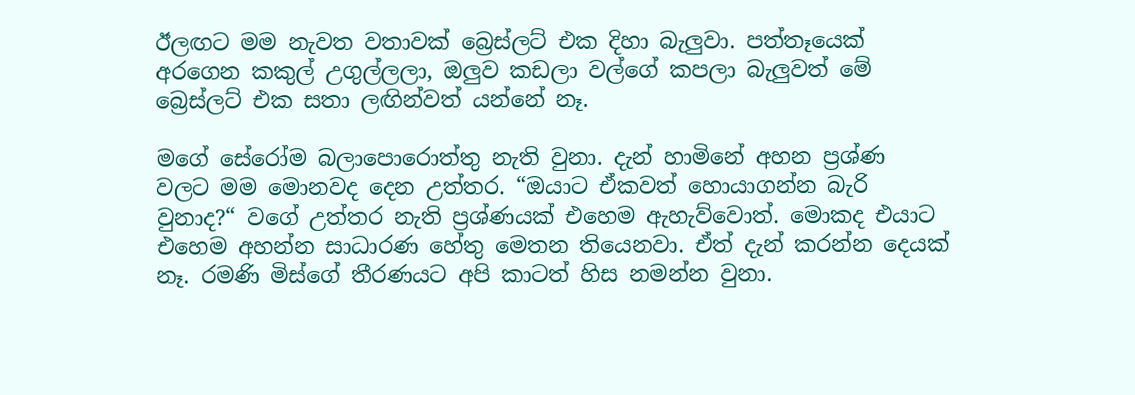ඊලඟට මම නැවත වතාවක් බ්‍රෙස්ලට් එක දිහා බැලුවා. පත්තෑයෙක් අරගෙන කකුල් උගුල්ලලා, ඔලුව කඩලා වල්ගේ කපලා බැලුවත් මේ බ්‍රෙස්ලට් එක සතා ලඟින්වත් යන්නේ නෑ.

මගේ සේරෝම බලාපොරොත්තු නැති වුනා. දැන් හාමිනේ අහන ප්‍රශ්ණ වලට මම මොනවද දෙන උත්තර. “ඔයාට ඒකවත් හොයාගන්න බැරි වුනාද?“ වගේ උත්තර නැති ප්‍රශ්ණයක් එහෙම ඇහැව්වොත්. මොකද එයාට එහෙම අහන්න සාධාරණ හේතු මෙතන තියෙනවා. ඒත් දැන් කරන්න දෙයක් නෑ. රමණි මිස්ගේ තීරණයට අපි කාටත් හිස නමන්න වුනා.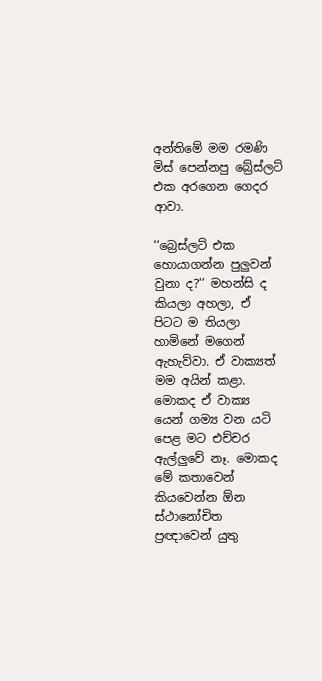අන්තිමේ මම රමණි මිස් පෙන්නපු බ්‍රේස්ලට් එක අරගෙන ගෙදර ආවා.

‘‘බ්‍රෙස්ලට් එක හොයාගන්න පුලුවන් වුනා ද?‘‘ මහන්සි ද කියලා අහලා, ඒ පිටට ම තියලා හාමිනේ මගෙන් ඇහැව්වා. ඒ වාක්‍යත් මම අයින් කළා. මොකද ඒ වාක්‍ය යෙන් ගම්‍ය වන යටි පෙළ මට එච්චර ඇල්ලුවේ නෑ. මොකද මේ කතාවෙන් කියවෙන්න ඕන ස්ථානෝචිත ප්‍රඥාවෙන් යුතු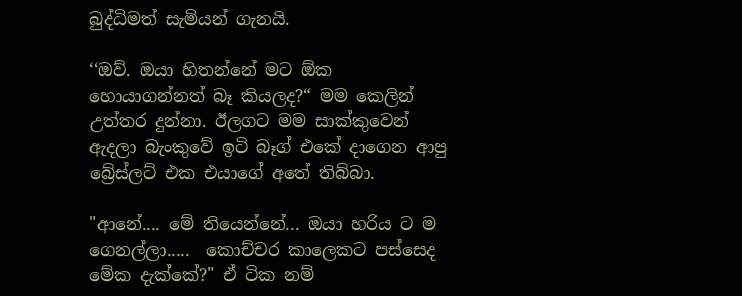බුද්ධිමත් සැමියන් ගැනයි.

‘‘ඔව්. ඔයා හිතන්නේ මට ඕක හොයාගන්නත් බෑ කියලද?“ මම කෙලින් උත්තර දුන්නා. ඊලගට මම සාක්කුවෙන් ඇදලා බැංකුවේ ඉටි බෑග් එකේ දාගෙන ආපු බ්‍රේස්ලට් එක එයාගේ අතේ තිබ්බා.

"ආනේ.... මේ තියෙන්නේ... ඔයා හරිය ට ම ගෙනල්ලා.....  කොච්චර කාලෙකට පස්සෙද මේක දැක්කේ?" ඒ ටික නම්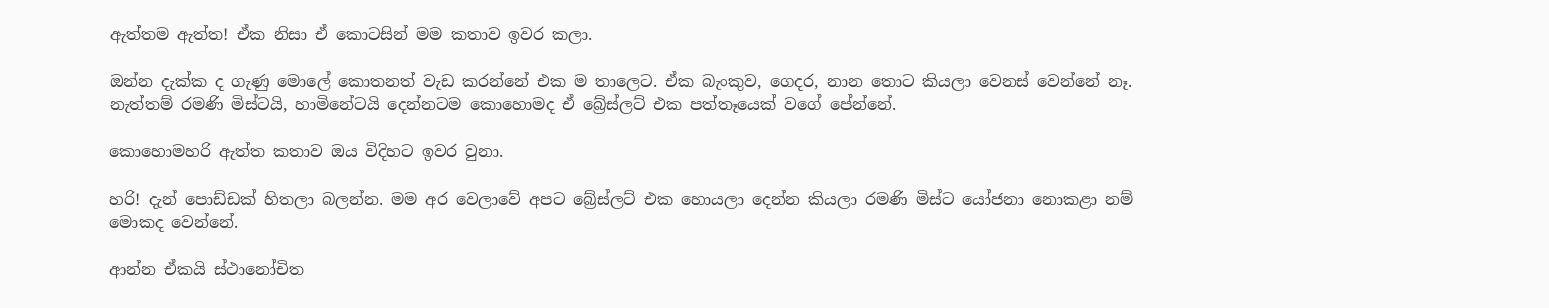ඇත්තම ඇත්ත! ඒක නිසා ඒ කොටසින් මම කතාව ඉවර කලා.

ඔන්න දැක්ක ද ගැණු මොලේ කොතනත් වැඩ කරන්නේ එක ම තාලෙට. ඒක බැංකුව, ගෙදර, නාන තොට කියලා වෙනස් වෙන්නේ නෑ. නැත්තම් රමණි මිස්ටයි, හාමිනේටයි දෙන්නටම කොහොමද ඒ බ්‍රේස්ලට් එක පත්තෑයෙක් වගේ පේන්නේ.

කොහොමහරි ඇත්ත කතාව ඔය විදිහට ඉවර වුනා.

හරි! දැන් පොඩ්ඩක් හිතලා බලන්න. මම අර වෙලාවේ අපට බ්‍රේස්ලට් එක හොයලා දෙන්න කියලා රමණි මිස්ට යෝජනා නොකළා නම් මොකද වෙන්නේ.

ආන්න ඒකයි ස්ථානෝචිත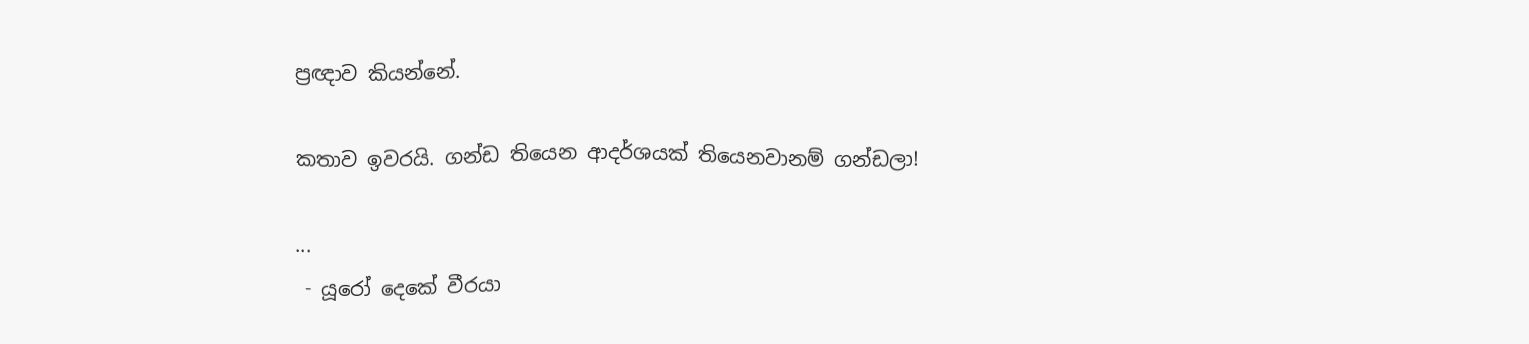ප්‍රඥාව කියන්නේ.

කතාව ඉවරයි. ගන්ඩ තියෙන ආදර්ශයක් තියෙනවානම් ගන්ඩලා!

...
 - යූරෝ දෙකේ වීරයා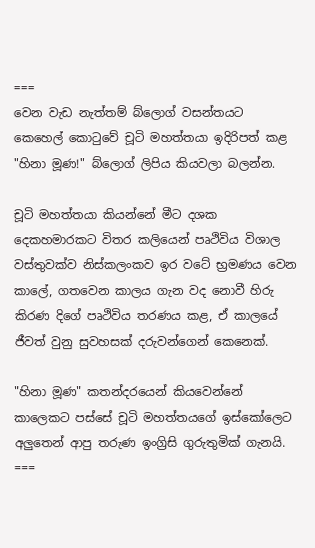===
වෙන වැඩ නැත්තම් බ්ලොග් වසන්තයට කෙහෙල් කොටුවේ චූටි මහත්තයා ඉදිරිපත් කළ "හිනා මූණ!" බ්ලොග් ලිපිය කියවලා බලන්න.

චූටි මහත්තයා කියන්නේ මීට දශක දෙකහමාරකට විතර කලියෙන් පෘථිවිය විශාල වස්තුවක්ව නිස්කලංකව ඉර වටේ භ්‍රමණය වෙන කාලේ, ගතවෙන කාලය ගැන වද නොවී හිරු කිරණ දිගේ පෘථිවිය තරණය කළ, ඒ කාලයේ ජීවත් වුනු සුවහසක් දරුවන්ගෙන් කෙනෙක්.

"හිනා මූණ" කතන්දරයෙන් කියවෙන්නේ කාලෙකට පස්සේ චූටි මහත්තයගේ ඉස්කෝලෙට අලුතෙන් ආපු තරුණ ඉංග්‍රිසි ගුරුතුමික් ගැනයි.
===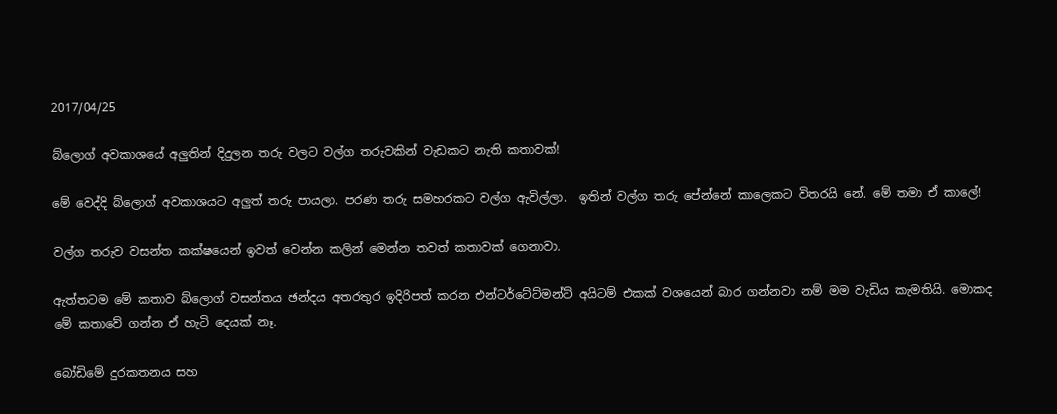2017/04/25

බ්ලොග් අවකාශයේ අලුතින් දිදුලන තරු වලට වල්ග තරුවකින් වැඩකට නැති කතාවක්!

මේ වෙද්දි බ්ලොග් අවකාශයට අලුත් තරු පායලා. පරණ තරු සමහරකට වල්ග ඇවිල්ලා.  ඉතින් වල්ග තරු පේන්නේ කාලෙකට විතරයි නේ. මේ තමා ඒ කාලේ!

වල්ග තරුව වසන්ත කක්ෂයෙන් ඉවත් වෙන්න කලින් මෙන්න තවත් කතාවක් ගෙනාවා.

ඇත්තටම මේ කතාව බ්ලොග් වසන්තය ඡන්දය අතරතුර ඉදිරිපත් කරන එන්ටර්ටේට්මන්ට් අයිටම් එකක් වශයෙන් බාර ගන්නවා නම් මම වැඩිය කැමතියි. මොකද මේ කතාවේ ගන්න ඒ හැටි දෙයක් නෑ.

බෝඩිමේ දුරකතනය සහ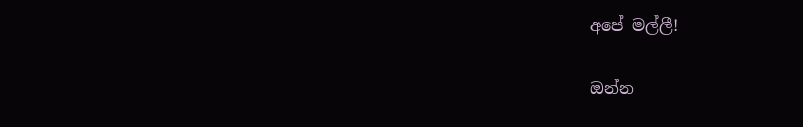අපේ මල්ලී!

ඔන්න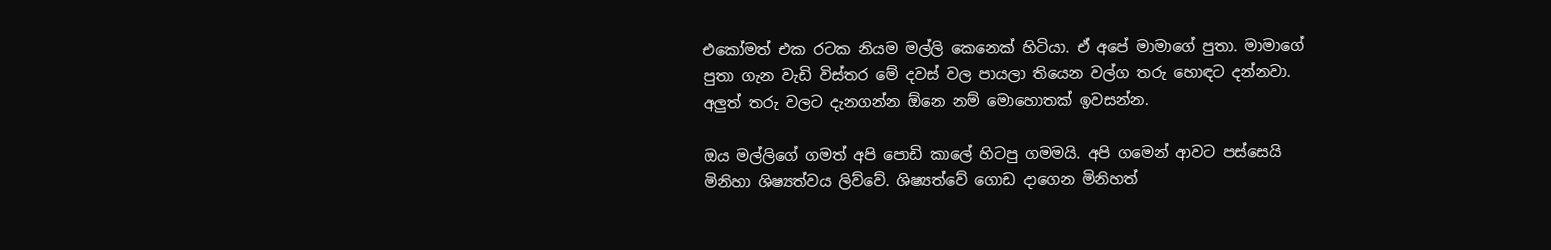එකෝමත් එක රටක නියම මල්ලි කෙනෙක් හිටියා. ඒ අපේ මාමාගේ පුතා. මාමාගේ පුතා ගැන වැඩි විස්තර මේ දවස් වල පායලා තියෙන වල්ග තරු හොඳට දන්නවා. අලුත් තරු වලට දැනගන්න ඕනෙ නම් මොහොතක් ඉවසන්න.

ඔය මල්ලිගේ ගමත් අපි පොඩි කාලේ හිටපු ගමමයි. අපි ගමෙන් ආවට පස්සෙයි මිනිහා ශිෂ්‍යත්වය ලිව්වේ. ශිෂ්‍යත්වේ ගොඩ දාගෙන මිනිහත්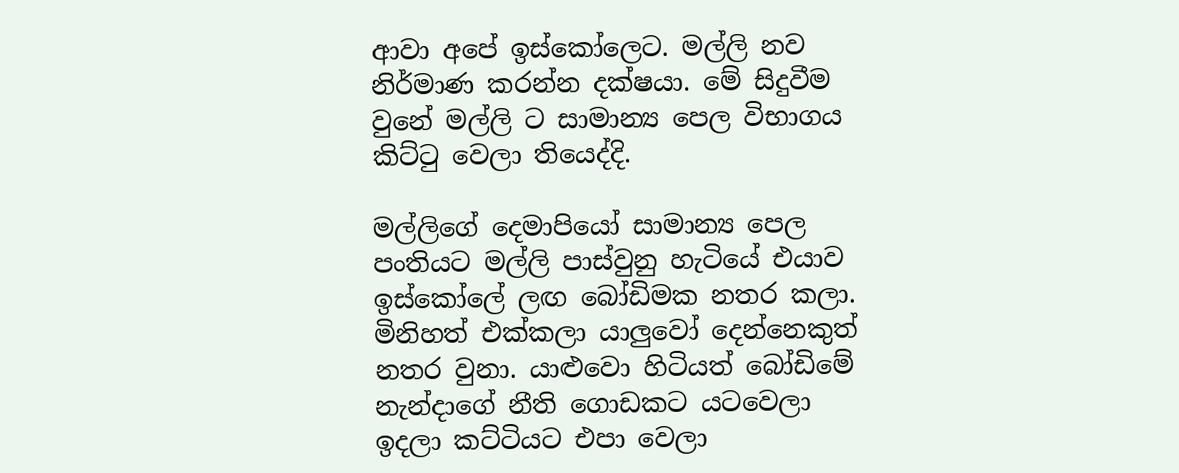ආවා අපේ ඉස්කෝලෙට. මල්ලි නව නිර්මාණ කරන්න දක්ෂයා. මේ සිදුවීම වුනේ මල්ලි ට සාමාන්‍ය පෙල විභාගය කිට්ටු වෙලා තියෙද්දි.

මල්ලිගේ දෙමාපියෝ සාමාන්‍ය පෙල පංතියට මල්ලි පාස්වුනු හැටියේ එයාව ඉස්කෝලේ ලඟ බෝඩිමක නතර කලා. මිනිහත් එක්කලා යාලුවෝ දෙන්නෙකුත් නතර වුනා. යාළුවො හිටියත් බෝඩිමේ නැන්දාගේ නීති ගොඩකට යටවෙලා ඉදලා කට්ටියට එපා වෙලා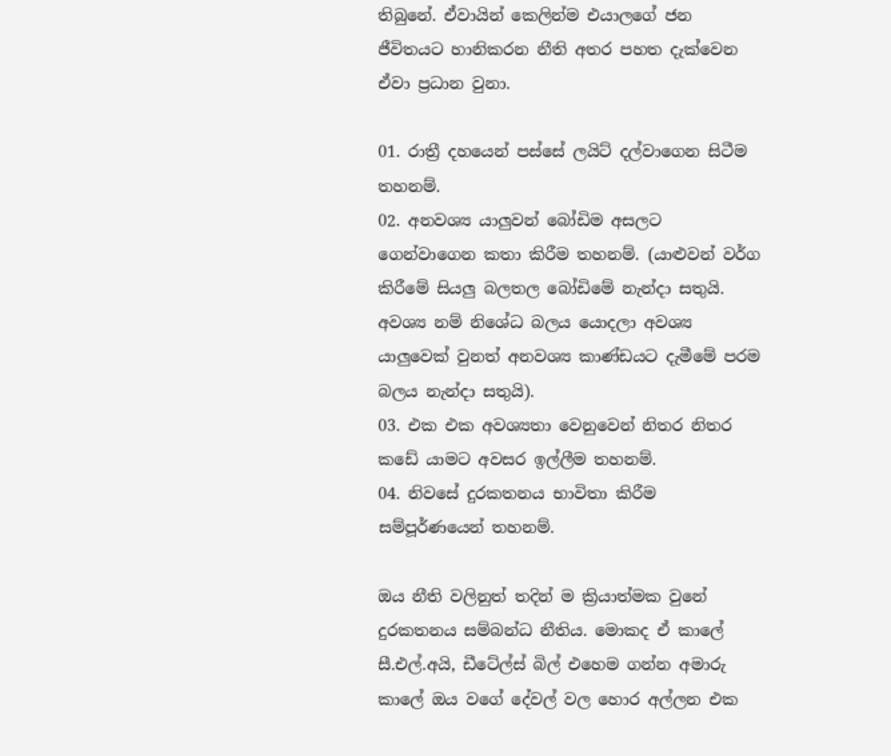තිබුනේ. ඒවායින් කෙලින්ම එයාලගේ ජන ජීවිතයට හානිකරන නීති අතර පහත දැක්වෙන ඒවා ප්‍රධාන වුනා.

01. රාත්‍රී දහයෙන් පස්සේ ලයිට් දල්වාගෙන සිටීම තහනම්.
02. අනවශ්‍ය යාලුවන් බෝඩිම අසලට ගෙන්වාගෙන කතා කිරීම තහනම්. (යාළුවන් වර්ග කිරීමේ සියලු බලතල බෝඩිමේ නැන්දා සතුයි. අවශ්‍ය නම් නිශේධ බලය යොදලා අවශ්‍ය යාලුවෙක් වුනත් අනවශ්‍ය කාණ්ඩයට දැමීමේ පරම බලය නැන්දා සතුයි).
03. එක එක අවශ්‍යතා වෙනුවෙන් නිතර නිතර කඩේ යාමට අවසර ඉල්ලීම තහනම්.
04. නිවසේ දුරකතනය භාවිතා කිරීම සම්පූර්ණයෙන් තහනම්.

ඔය නීති වලිනුත් තදින් ම ක්‍රියාත්මක වුනේ දුරකතනය සම්බන්ධ නීතිය. මොකද ඒ කාලේ සී.එල්.අයි, ඩීටේල්ස් බිල් එහෙම ගන්න අමාරු  කාලේ ඔය වගේ දේවල් වල හොර අල්ලන එක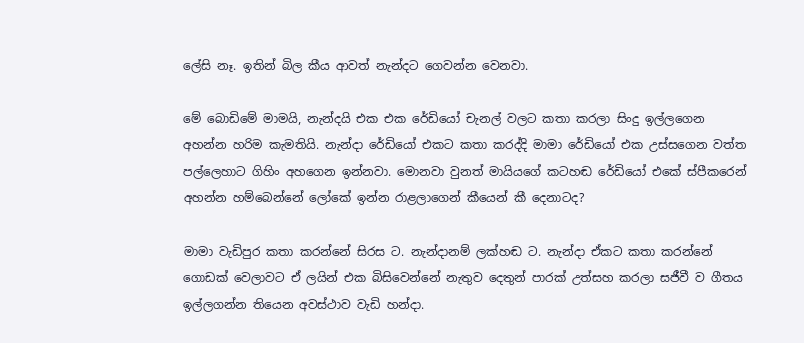ලේසි නෑ. ඉතින් බිල කීය ආවත් නැන්දට ගෙවන්න වෙනවා.

මේ බොඩිමේ මාමයි, නැන්දයි එක එක රේඩියෝ චැනල් වලට කතා කරලා සිංදු ඉල්ලගෙන අහන්න හරිම කැමතියි. නැන්දා රේඩියෝ එකට කතා කරද්දි මාමා රේඩියෝ එක උස්සගෙන වත්ත පල්ලෙහාට ගිහිං අහගෙන ඉන්නවා. මොනවා වුනත් මායියගේ කටහඬ රේඩියෝ එකේ ස්පීකරෙන් අහන්න හම්බෙන්නේ ලෝකේ ඉන්න රාළලාගෙන් කීයෙන් කී දෙනාටද?

මාමා වැඩිපුර කතා කරන්නේ සිරස ට. නැන්දානම් ලක්හඬ ට. නැන්දා ඒකට කතා කරන්නේ ගොඩක් වෙලාවට ඒ ලයින් එක බිසිවෙන්නේ නැතුව දෙතුන් පාරක් උත්සහ කරලා සජීවී ව ගීතය ඉල්ලගන්න තියෙන අවස්ථාව වැඩි හන්දා.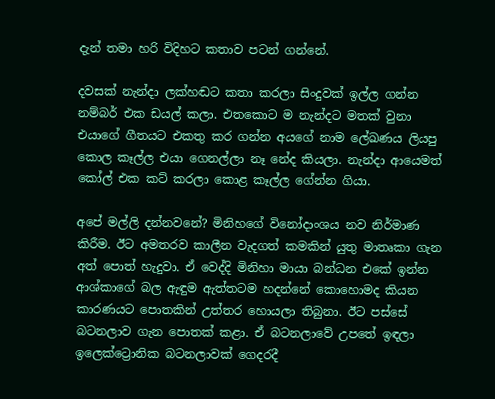දැන් තමා හරි විදිහට කතාව පටන් ගන්නේ.

දවසක් නැන්දා ලක්හඬට කතා කරලා සිංදුවක් ඉල්ල ගන්න නම්බර් එක ඩයල් කලා. එතකොට ම නැන්දට මතක් වුනා එයාගේ ගීතයට එකතු කර ගන්න අයගේ නාම ලේඛණය ලියපු කොල කෑල්ල එයා ගෙනල්ලා නෑ නේද කියලා. නැන්දා ආයෙමත් කෝල් එක කට් කරලා කොළ කෑල්ල ගේන්න ගියා.

අපේ මල්ලි දන්නවනේ? මිනිහගේ විනෝදාංශය නව නිර්මාණ කිරීම. ඊට අමතරව කාලීන වැදගත් කමකින් යුතු මාතෘකා ගැන අත් පොත් හැදුවා. ඒ වෙද්දි මිනිහා මායා බන්ධන එකේ ඉන්න ආශ්කාගේ බල ඇඳුම ඇත්තටම හදන්නේ කොහොමද කියන කාරණයට පොතකින් උත්තර හොයලා තිබුනා. ඊට පස්සේ බටනලාව ගැන පොතක් කළා. ඒ බටනලාවේ උපතේ ඉඳලා ඉලෙක්ට්‍රොනික බටනලාවක් ගෙදරදී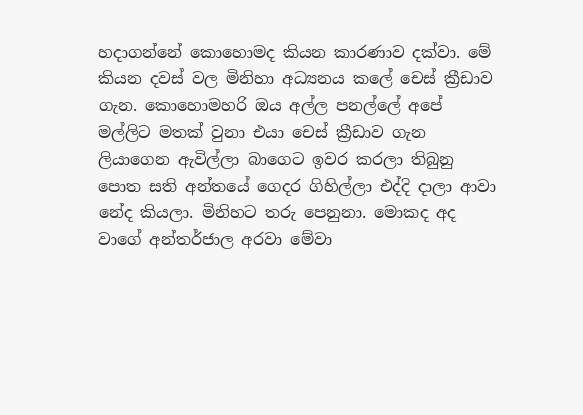හදාගන්නේ කොහොමද කියන කාරණාව දක්වා. මේ කියන දවස් වල මිනිහා අධ්‍යනය කලේ චෙස් ක්‍රීඩාව ගැන. කොහොමහරි ඔය අල්ල පනල්ලේ අපේ මල්ලිට මතක් වුනා එයා චෙස් ක්‍රීඩාව ගැන ලියාගෙන ඇවිල්ලා බාගෙට ඉවර කරලා තිබුනු පොත සති අන්තයේ ගෙදර ගිහිල්ලා එද්දි දාලා ආවා නේද කියලා. මිනිහට තරු පෙනුනා. මොකද අද වාගේ අන්තර්ජාල අරවා මේවා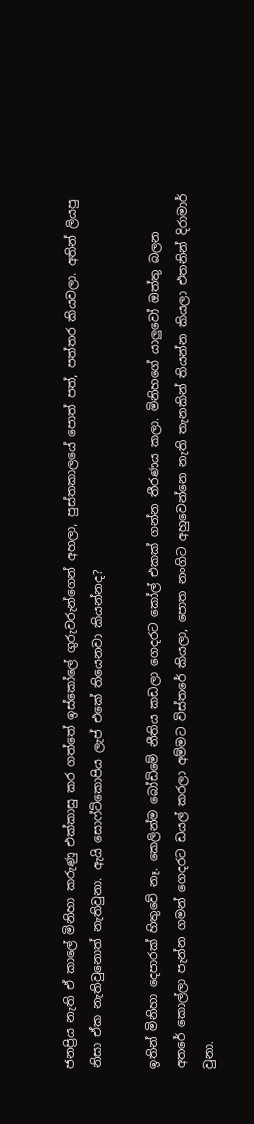ජනප්‍රිය නැති ඒ කාලේ මිනිහා කරුණු එක්කාසු කර ගත්තේ ඉස්කෝලේ ගුරුවරුන්ගෙන් අහලා, පුස්තකාලයේ පොත් පත්, පත්තර කියවලා. අතින් ලියපු නිසා ඒක නැතිවුනොත් නැතිවුනා. ඇයි සොෆ්ට්කොපිය ලැප් එකේ තියෙනවා කියන්නද?

ඉතින් මිනිහා දෙපාරක් හිතුවේ නෑ. කෙලින්ම බෝඩිමේ නීතිය කඩලා ගෙදරට කෝල් එකක් ගන්න තීරණය කලා. මිනිහගේ යාලුවෝ ඔත්තු බලන අතරේ කොල්ලා පැන්න ගමන් ගෙදරට ඩයල් කරලා අම්මට විස්තරේ කියලා, පොත නංගිට අහුවෙන්නෙ නැති තැනකින් තියන්න කියලා එතනින් දිරාමාර් වුනා.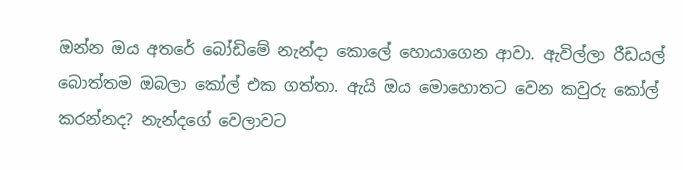ඔන්න ඔය අතරේ බෝඩිමේ නැන්දා කොලේ හොයාගෙන ආවා. ඇවිල්ලා රීඩයල් බොත්තම ඔබලා කෝල් එක ගත්තා. ඇයි ඔය මොහොතට වෙන කවුරු කෝල් කරන්නද? නැන්දගේ වෙලාවට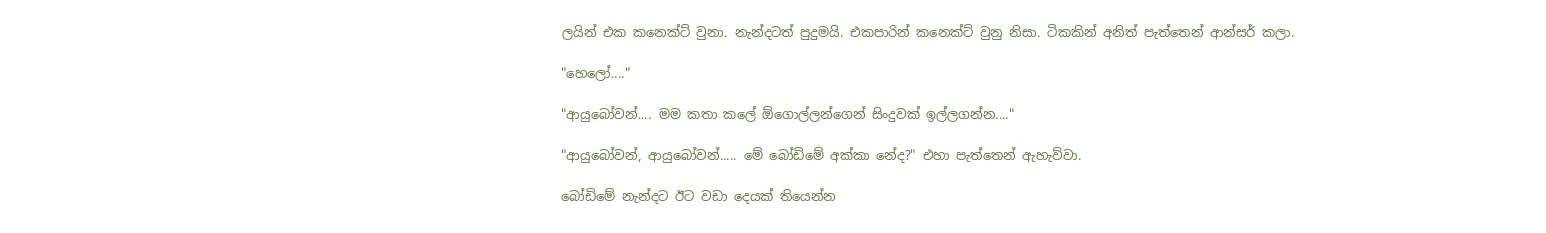ලයින් එක කනෙක්ට් වුනා. නැන්දටත් පුදුමයි. එකපාරින් කනෙක්ට් වුනු නිසා. ටිකකින් අනිත් පැත්තෙන් ආන්සර් කලා.

"හෙලෝ...."

"ආයුබෝවන්.... මම කතා කලේ ඕගොල්ලන්ගෙන් සිංදුවක් ඉල්ලගන්න...."

"ආයුබෝවන්, ආයුබෝවන්..... මේ බෝඩිමේ අක්කා නේද?" එහා පැත්තෙන් ඇහැව්වා.

බෝඩිමේ නැන්දට ඊට වඩා දෙයක් තියෙන්න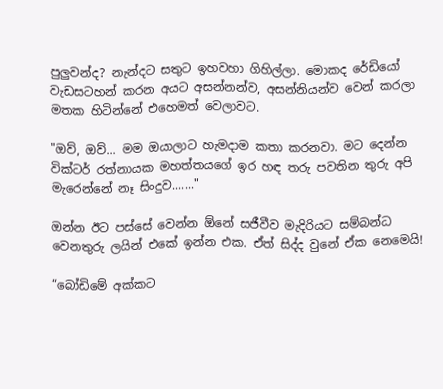පුලුවන්ද? නැන්දට සතුට ඉහවහා ගිහිල්ලා. මොකද රේඩියෝ වැඩසටහන් කරන අයට අසන්නන්ව, අසන්නියන්ව වෙන් කරලා මතක හිටින්නේ එහෙමත් වෙලාවට.

"ඔව්, ඔව්... මම ඔයාලාට හැමදාම කතා කරනවා. මට දෙන්න වික්ටර් රත්නායක මහත්තයගේ ඉර හඳ තරු පවතින තුරු අපි මැරෙන්නේ නෑ සිංදුව......."

ඔන්න ඊට පස්සේ වෙන්න ඕනේ සජීවීව මැදිරියට සම්බන්ධ වෙනතුරු ලයින් එකේ ඉන්න එක. ඒත් සිද්ද වුනේ ඒක නෙමෙයි!

“බෝඩිමේ අක්කට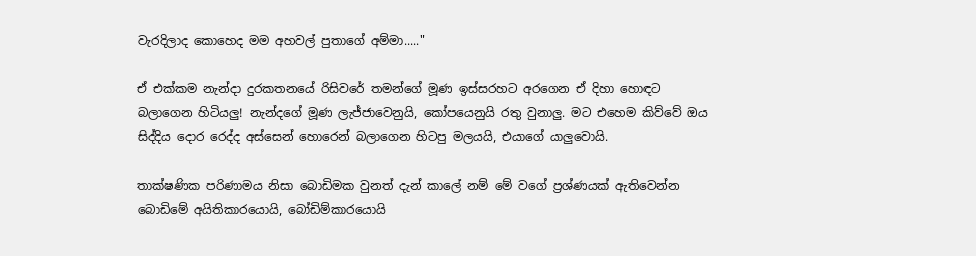වැරදිලාද කොහෙද මම අහවල් පුතාගේ අම්මා....."

ඒ එක්කම නැන්දා දුරකතනයේ රිසිවරේ තමන්ගේ මූණ ඉස්සරහට අරගෙන ඒ දිහා හොඳට බලාගෙන හිටියලු! නැන්දගේ මූණ ලැජ්ජාවෙනුයි, කෝපයෙනුයි රතු වුනාලු. මට එහෙම කිව්වේ ඔය සිද්දිය දොර රෙද්ද අස්සෙන් හොරෙන් බලාගෙන හිටපු මලයයි, එයාගේ යාලුවොයි.

තාක්ෂණික පරිණාමය නිසා බොඩිමක වුනත් දැන් කාලේ නම් මේ වගේ ප්‍රශ්ණයක් ඇතිවෙන්න බොඩිමේ අයිතිකාරයොයි, බෝඩිම්කාරයොයි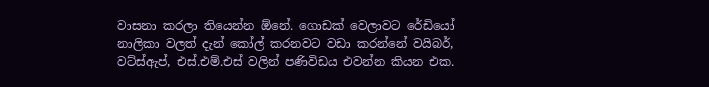වාසනා කරලා තියෙන්න ඕනේ. ගොඩක් වෙලාවට රේඩියෝ නාලිකා වලත් දැන් කෝල් කරනවට වඩා කරන්නේ වයිබර්, වට්ස්ඇප්, එස්.එම්.එස් වලින් පණිවිඩය එවන්න කියන එක.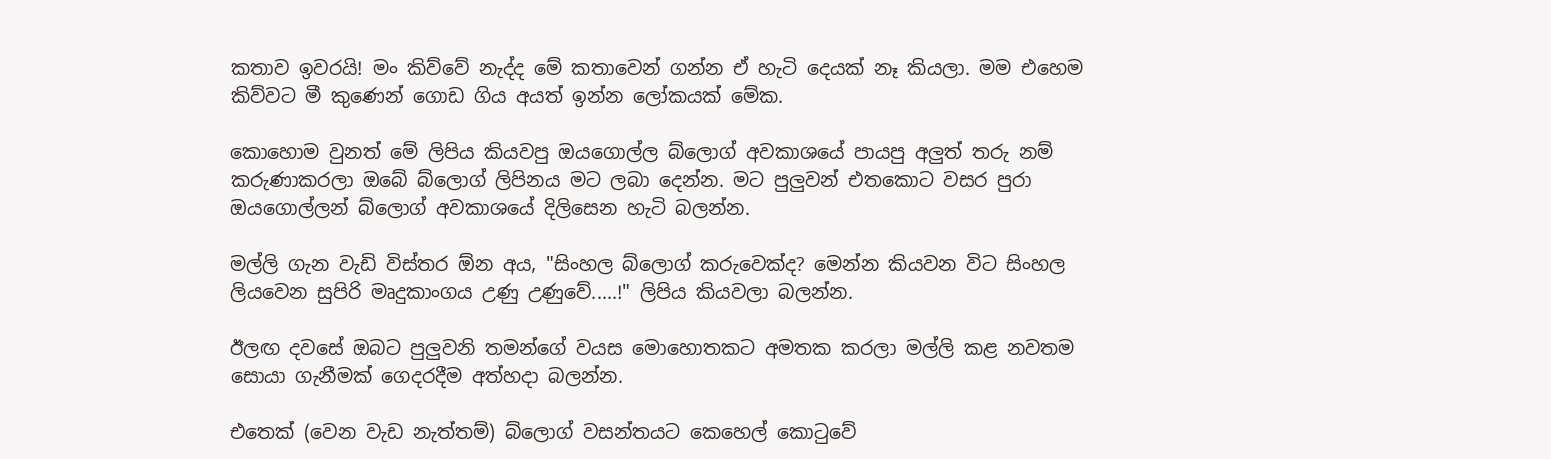කතාව ඉවරයි! මං කිව්වේ නැද්ද මේ කතාවෙන් ගන්න ඒ හැටි දෙයක් නෑ කියලා. මම එහෙම කිව්වට මී කුණෙන් ගොඩ ගිය අයත් ඉන්න ලෝකයක් මේක.

කොහොම වුනත් මේ ලිපිය කියවපු ඔයගොල්ල බ්ලොග් අවකාශයේ පායපු අලුත් තරු නම් කරුණාකරලා ඔබේ බ්ලොග් ලිපිනය මට ලබා දෙන්න. මට පුලුවන් එතකොට වසර පුරා ඔයගොල්ලන් බ්ලොග් අවකාශයේ දිලිසෙන හැටි බලන්න.

මල්ලි ගැන වැඩි විස්තර ඕන අය, "සිංහල බ්ලොග් කරුවෙක්ද? මෙන්න කියවන විට සිංහල ලියවෙන සුපිරි මෘදුකාංගය උණු උණුවේ.....!" ලිපිය කියවලා බලන්න.

ඊලඟ දවසේ ඔබට පුලුවනි තමන්ගේ වයස මොහොතකට අමතක කරලා මල්ලි කළ නවතම සොයා ගැනීමක් ගෙදරදීම අත්හදා බලන්න.

එතෙක් (වෙන වැඩ නැත්තම්) බ්ලොග් වසන්තයට කෙහෙල් කොටුවේ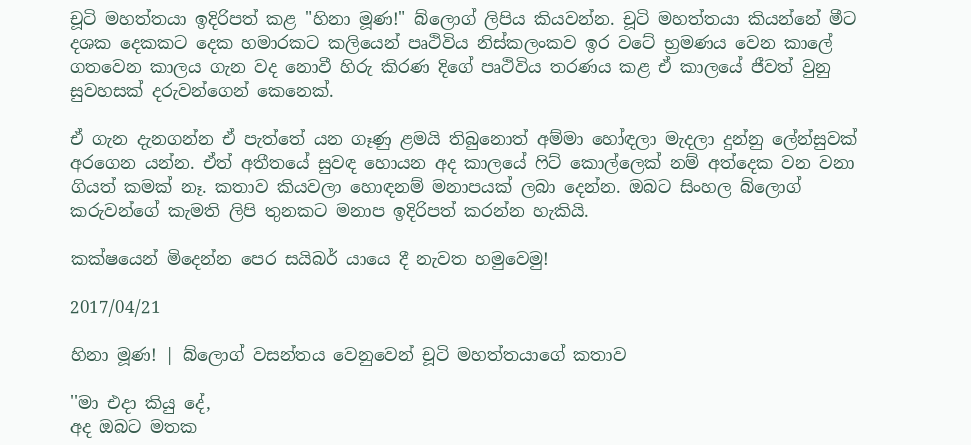චූටි මහත්තයා ඉදිරිපත් කළ "හිනා මූණ!" බ්ලොග් ලිපිය කියවන්න. චූටි මහත්තයා කියන්නේ මීට දශක දෙකකට දෙක හමාරකට කලියෙන් පෘථිවිය නිස්කලංකව ඉර වටේ භ්‍රමණය වෙන කාලේ ගතවෙන කාලය ගැන වද නොවී හිරු කිරණ දිගේ පෘථිවිය තරණය කළ ඒ කාලයේ ජීවත් වුනු සුවහසක් දරුවන්ගෙන් කෙනෙක්.

ඒ ගැන දැනගන්න ඒ පැත්තේ යන ගෑණු ළමයි තිබුනොත් අම්මා හෝඳලා මැදලා දුන්නු ලේන්සුවක් අරගෙන යන්න. ඒත් අතීතයේ සුවඳ හොයන අද කාලයේ ෆිට් කොල්ලෙක් නම් අත්දෙක වන වනා ගියත් කමක් නෑ. කතාව කියවලා හොඳනම් මනාපයක් ලබා දෙන්න. ඔබට සිංහල බ්ලොග් කරුවන්ගේ කැමති ලිපි තුනකට මනාප ඉදිරිපත් කරන්න හැකියි.

කක්ෂයෙන් මිදෙන්න පෙර සයිබර් යායෙ දී නැවත හමුවෙමු!

2017/04/21

හිනා මූණ! | බ්ලොග් වසන්තය වෙනුවෙන් චූටි මහත්තයාගේ කතාව

''මා එදා කියු දේ,
අද ඔබට මතක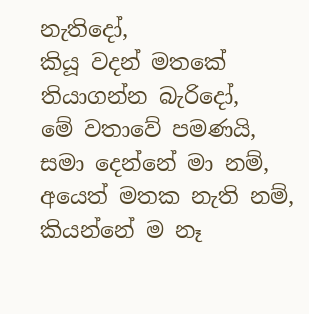නැතිදෝ,
කියූ වදන් මතකේ තියාගන්න බැරිදෝ,
මේ වතාවේ පමණයි,
සමා දෙන්නේ මා නම්,
අයෙත් මතක නැති නම්,
කියන්නේ ම නෑ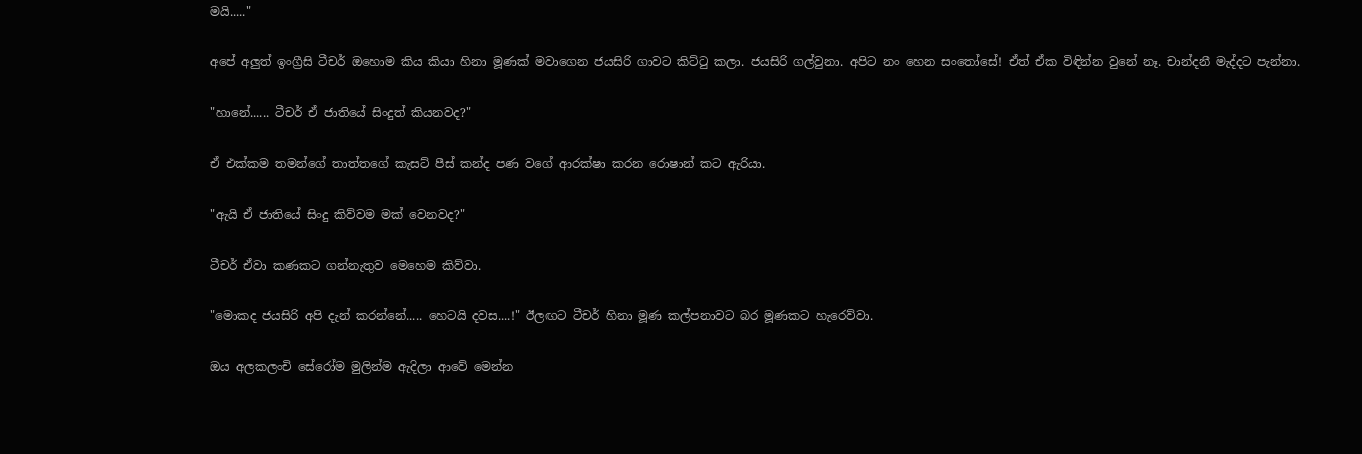මයි....."

අපේ අලුත් ඉංග්‍රීසි ටීචර් ඔහොම කිය කියා හිනා මූණක් මවාගෙන ජයසිරි ගාවට කිට්ටු කලා. ජයසිරි ගල්වුනා. අපිට නං හෙන සංතෝසේ! ඒත් ඒක විඳින්න වුනේ නෑ. චාන්දනී මැද්දට පැන්නා.

"හානේ...... ටීචර් ඒ ජාතියේ සිංදුත් කියනවද?"

ඒ එක්කම තමන්ගේ තාත්තගේ කැසට් පීස් කන්ද පණ වගේ ආරක්ෂා කරන රොෂාන් කට ඇරියා.

"ඇයි ඒ ජාතියේ සිංදු කිව්වම මක් වෙනවද?"

ටීචර් ඒවා කණකට ගන්නැතුව මෙහෙම කිව්වා.

"මොකද ජයසිරි අපි දැන් කරන්නේ..... හෙටයි දවස....!" ඊලඟට ටීචර් හිනා මූණ කල්පනාවට බර මූණකට හැරෙව්වා.

ඔය අලකලංචි සේරෝම මුලින්ම ඇදිලා ආවේ මෙන්න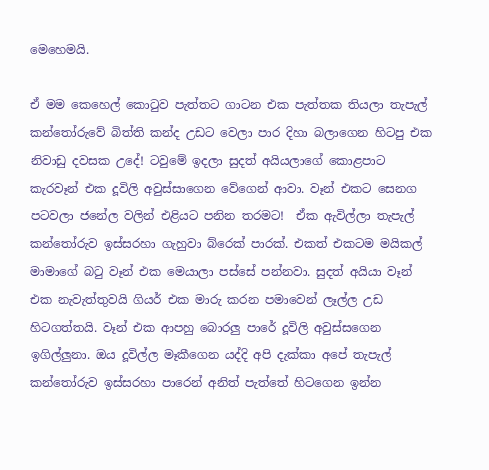මෙහෙමයි.

ඒ මම කෙහෙල් කොටුව පැත්තට ගාටන එක පැත්තක තියලා තැපැල් කන්තෝරුවේ බිත්ති කන්ද උඩට වෙලා පාර දිහා බලාගෙන හිටපු එක නිවාඩු දවසක උදේ! ටවුමේ ඉදලා සුදත් අයියලාගේ කොළපාට කැරවෑන් එක දූවිලි අවුස්සාගෙන වේගෙන් ආවා. වෑන් එකට සෙනග පටවලා ජනේල වලින් එළියට පනින තරමට!  ඒක ඇවිල්ලා තැපැල් කන්තෝරුව ඉස්සරහා ගැහුවා බ්රෙක් පාරක්. එකත් එකටම මයිකල් මාමාගේ බටු වෑන් එක මෙයාලා පස්සේ පන්නවා. සුදත් අයියා වෑන් එක නැවැත්තුවයි ගියර් එක මාරු කරන පමාවෙන් ලෑල්ල උඩ හිටගත්තයි. වෑන් එක ආපහු බොරලු පාරේ දූවිලි අවුස්සගෙන ඉගිල්ලුනා. ඔය දූවිල්ල මෑකීගෙන යද්දි අපි දැක්කා අපේ තැපැල් කන්තෝරුව ඉස්සරහා පාරෙන් අනිත් පැත්තේ හිටගෙන ඉන්න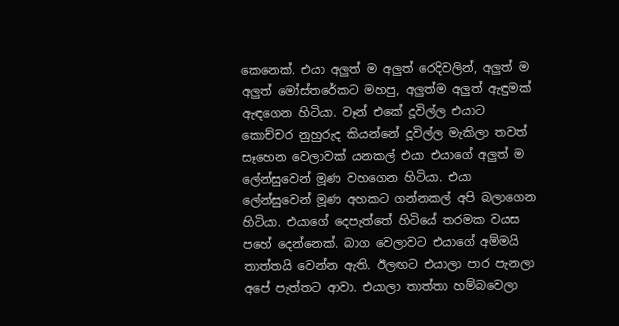කෙනෙක්. එයා අලුත් ම අලුත් රෙදිවලින්, අලුත් ම අලුත් මෝස්තරේකට මහපු, අලුත්ම අලුත් ඇඳුමක් ඇඳගෙන හිටියා. වෑන් එකේ දූවිල්ල එයාට කොච්චර නුහුරුද කියන්නේ දූවිල්ල මැකිලා තවත් සෑහෙන වෙලාවක් යනකල් එයා එයාගේ අලුත් ම ලේන්සුවෙන් මූණ වහගෙන හිටියා. එයා ලේන්සුවෙන් මූණ අහකට ගන්නකල් අපි බලාගෙන හිටියා. එයාගේ දෙපැත්තේ හිටියේ තරමක වයස පහේ දෙන්නෙක්. බාග වෙලාවට එයාගේ අම්මයි තාත්තයි වෙන්න ඇති. ඊලඟට එයාලා පාර පැනලා අපේ පැත්තට ආවා. එයාලා තාත්තා හම්බවෙලා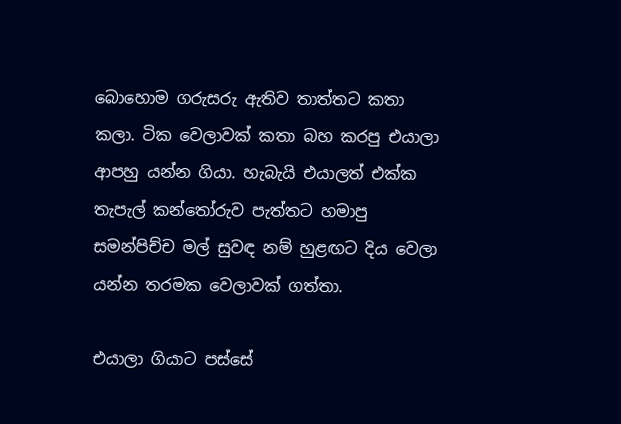බොහොම ගරුසරු ඇතිව තාත්තට කතා කලා. ටික වෙලාවක් කතා බහ කරපු එයාලා ආපහු යන්න ගියා. හැබැයි එයාලත් එක්ක තැපැල් කන්තෝරුව පැත්තට හමාපු සමන්පිච්ච මල් සුවඳ නම් හුළඟට දිය වෙලා යන්න තරමක වෙලාවක් ගත්තා.

එයාලා ගියාට පස්සේ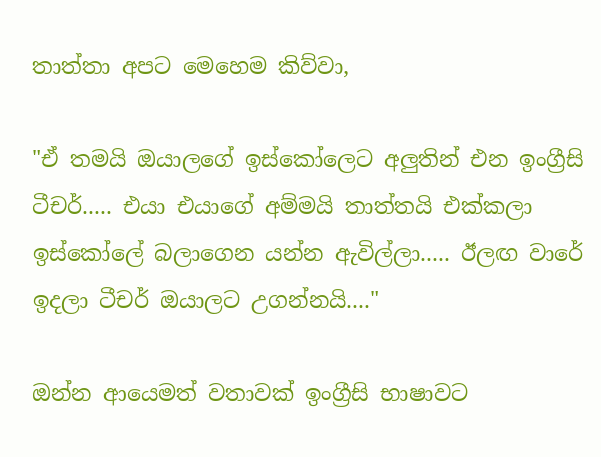තාත්තා අපට මෙහෙම කිව්වා,

"ඒ තමයි ඔයාලගේ ඉස්කෝලෙට අලුතින් එන ඉංග්‍රීසි ටීචර්..... එයා එයාගේ අම්මයි තාත්තයි එක්කලා ඉස්කෝලේ බලාගෙන යන්න ඇවිල්ලා..... ඊලඟ වාරේ ඉදලා ටීචර් ඔයාලට උගන්නයි...."

ඔන්න ආයෙමත් වතාවක් ඉංග්‍රීසි භාෂාවට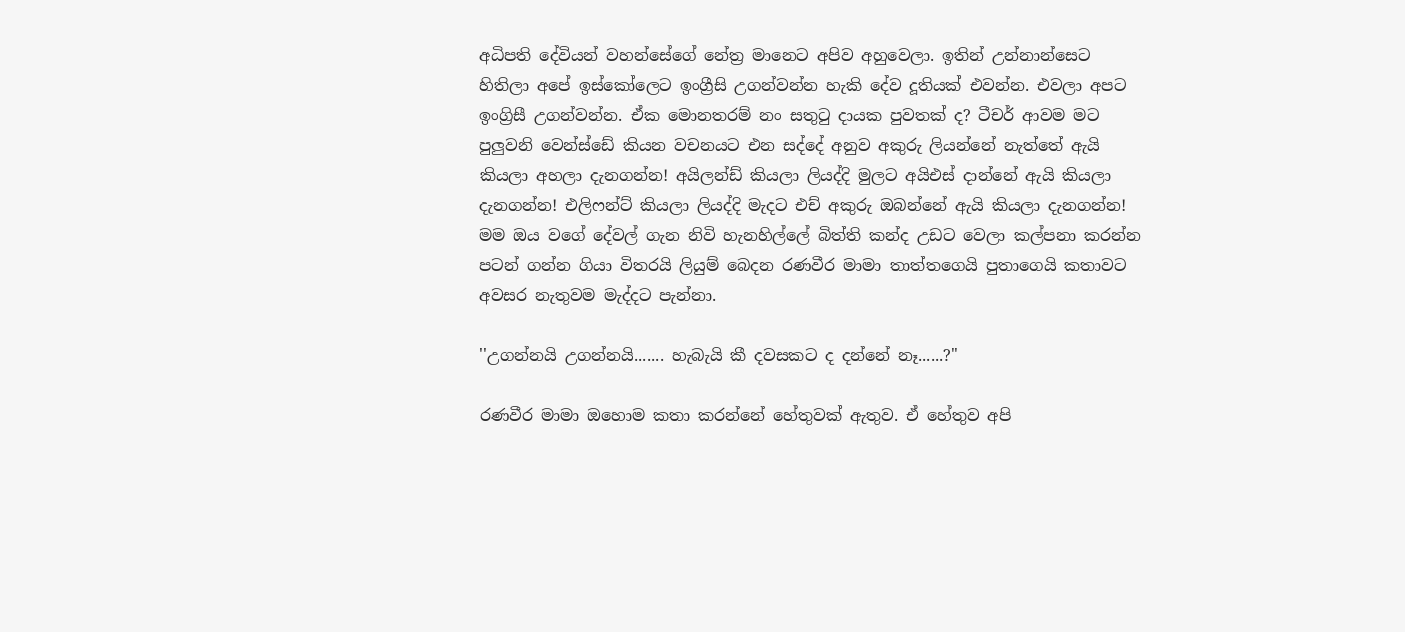අධිපති දේවියන් වහන්සේගේ නේත්‍ර මානෙට අපිව අහුවෙලා. ඉතින් උන්නාන්සෙට හිතිලා අපේ ඉස්කෝලෙට ඉංග්‍රීසි උගන්වන්න හැකි දේව දූතියක් එවන්න. එවලා අපට ඉංග්‍රිසී උගන්වන්න. ඒක මොනතරම් නං සතුටු දායක පුවතක් ද? ටීචර් ආවම මට පුලුවනි වෙන්ස්ඩේ කියන වචනයට එන සද්දේ අනුව අකුරු ලියන්නේ නැත්තේ ඇයි කියලා අහලා දැනගන්න! අයිලන්ඩ් කියලා ලියද්දි මුලට අයිඑස් දාන්නේ ඇයි කියලා දැනගන්න! එලිෆන්ට් කියලා ලියද්දි මැදට එච් අකුරු ඔබන්නේ ඇයි කියලා දැනගන්න! මම ඔය වගේ දේවල් ගැන නිවි හැනහිල්ලේ බිත්ති කන්ද උඩට වෙලා කල්පනා කරන්න පටන් ගන්න ගියා විතරයි ලියුම් බෙදන රණවීර මාමා තාත්තගෙයි පුතාගෙයි කතාවට අවසර නැතුවම මැද්දට පැන්නා.

''උගන්නයි උගන්නයි....... හැබැයි කී දවසකට ද දන්නේ නෑ......?"

රණවීර මාමා ඔහොම කතා කරන්නේ හේතුවක් ඇතුව. ඒ හේතුව අපි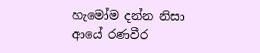හැමෝම දන්න නිසා ආයේ රණවීර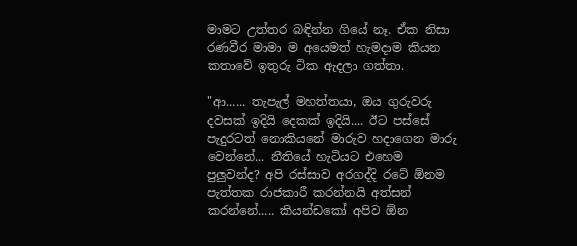මාමට උත්තර බඳින්න ගියේ නෑ. ඒක නිසා රණවීර මාමා ම අයෙමත් හැමදාම කියන කතාවේ ඉතුරු ටික ඇදලා ගත්තා.

"ආ...... තැපැල් මහත්තයා, ඔය ගුරුවරු දවසක් ඉදියි දෙකක් ඉදියි.... ඊට පස්සේ පැදුරටත් නොකියනේ මාරුව හදාගෙන මාරු වෙන්නේ... නීතියේ හැටියට එහෙම පුලුවන්ද? අපි රස්සාව අරගද්දි රටේ ඕනම පැත්තක රාජකාරී කරන්නයි අත්සන් කරන්නේ..... කියන්ඩකෝ අපිව ඕන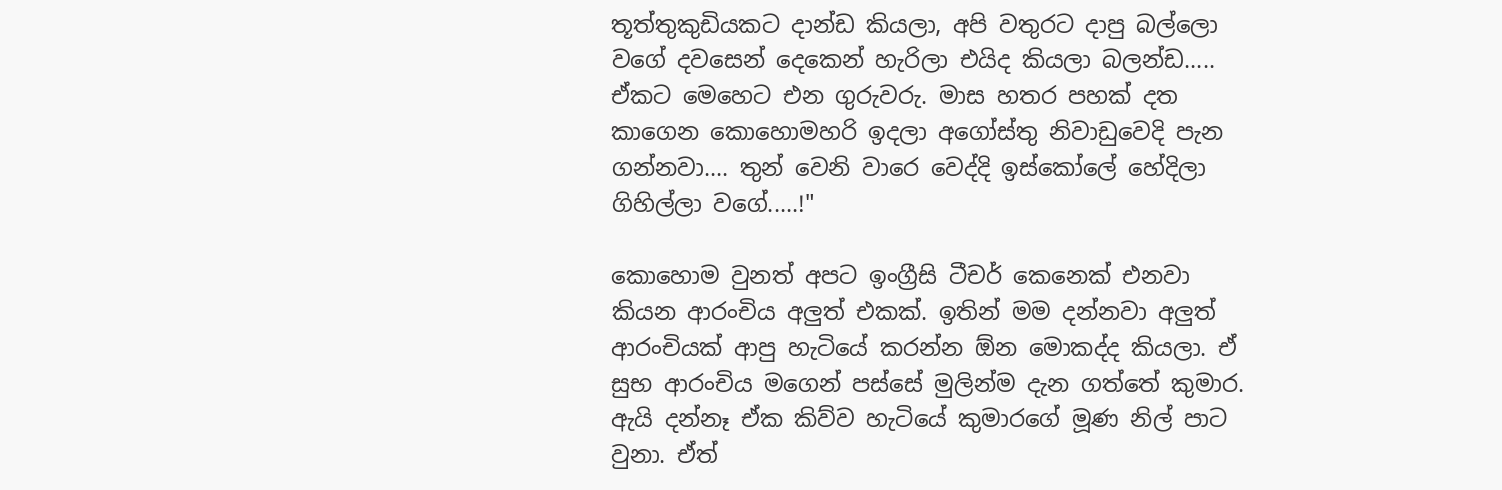තූත්තුකුඩියකට දාන්ඩ කියලා, අපි වතුරට දාපු බල්ලො වගේ දවසෙන් දෙකෙන් හැරිලා එයිද කියලා බලන්ඩ..... ඒකට මෙහෙට එන ගුරුවරු. මාස හතර පහක් දත කාගෙන කොහොමහරි ඉදලා අගෝස්තු නිවාඩුවෙදි පැන ගන්නවා.... තුන් වෙනි වාරෙ වෙද්දි ඉස්කෝලේ හේදිලා ගිහිල්ලා වගේ.....!"

කොහොම වුනත් අපට ඉංග්‍රීසි ටීචර් කෙනෙක් එනවා කියන ආරංචිය අලුත් එකක්. ඉතින් මම දන්නවා අලුත් ආරංචියක් ආපු හැටියේ කරන්න ඕන මොකද්ද කියලා. ඒ සුභ ආරංචිය මගෙන් පස්සේ මුලින්ම දැන ගත්තේ කුමාර. ඇයි දන්නෑ ඒක කිව්ව හැටියේ කුමාරගේ මූණ නිල් පාට වුනා. ඒත්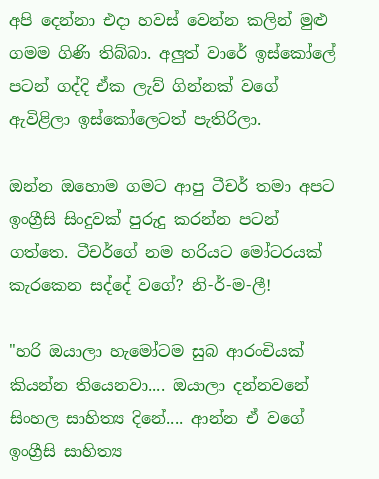අපි දෙන්නා එදා හවස් වෙන්න කලින් මුළු ගමම ගිණි තිබ්බා. අලුත් වාරේ ඉස්කෝලේ පටන් ගද්දි ඒක ලැව් ගින්නක් වගේ ඇවිළිලා ඉස්කෝලෙටත් පැතිරිලා.

ඔන්න ඔහොම ගමට ආපු ටීචර් තමා අපට ඉංග්‍රීසි සිංදුවක් පුරුදු කරන්න පටන් ගත්තෙ. ටීචර්ගේ නම හරියට මෝටරයක් කැරකෙන සද්දේ වගේ? නි-ර්-ම-ලී!

"හරි ඔයාලා හැමෝටම සුබ ආරංචියක් කියන්න තියෙනවා.... ඔයාලා දන්නවනේ සිංහල සාහිත්‍ය දිනේ.... ආන්න ඒ වගේ ඉංග්‍රීසි සාහිත්‍ය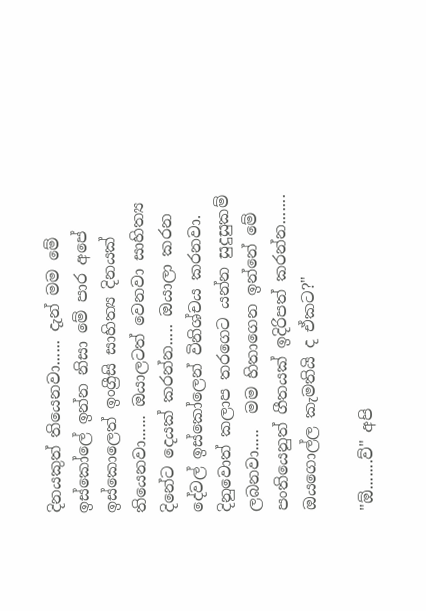දිනයකුත් තියෙනවා...... දැන් මම මේ ඉස්කෝලේ ඉන්න නිසා මේ පාර අපේ ඉස්කොලෙත් ඉංග්‍රීසි සාහිත්‍ය දිනයක් තියෙනවා...... ඔයාලටත් වෙනවා සාහිත්‍ය දිනේට දෙයක් කරන්න..... ඔයාලා කරන දේවල් ඉස්කෝලෙන් විනිශ්චය කරනවා. දිනුවොත් කලාප තරගෙට යන්න සුදුසුකම් ලබනවා.....  මම හිතාගෙන ඉන්නේ මේ පංතියෙනුත් ගීතයක් ඉදිරිපත් කරන්න....... ඔයගොල්ල කැමතියි ද ඒකට?"

"ඕ.......ව්" අපි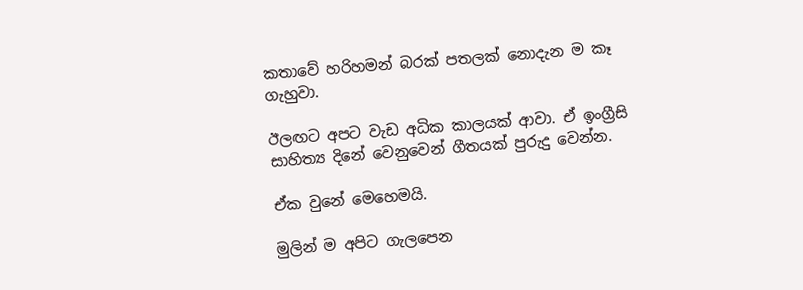කතාවේ හරිහමන් බරක් පතලක් නොදැන ම කෑ ගැහුවා.

ඊලඟට අපට වැඩ අධික කාලයක් ආවා. ඒ ඉංග්‍රීසි සාහිත්‍ය දිනේ වෙනුවෙන් ගීතයක් පුරුදු වෙන්න.

ඒක වුනේ මෙහෙමයි.

මුලින් ම අපිට ගැලපෙන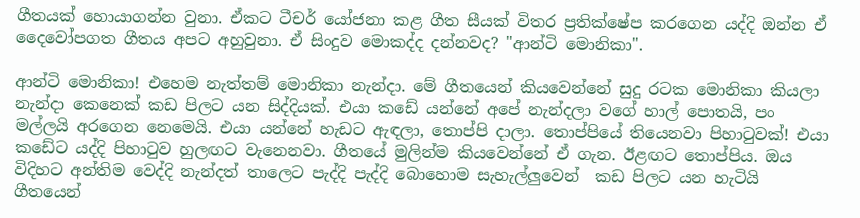ගීතයක් හොයාගන්න වුනා. ඒකට ටීචර් යෝජනා කළ ගීත සීයක් විතර ප්‍රතික්ෂේප කරගෙන යද්දි ඔන්න ඒ දෛවෝපගත ගීතය අපට අහුවුනා. ඒ සිංදුව මොකද්ද දන්නවද? "ආන්ටි මොනිකා".

ආන්ටි මොනිකා! එහෙම නැත්තම් මොනිකා නැන්දා. මේ ගීතයෙන් කියවෙන්නේ සුදු රටක මොනිකා කියලා නැන්දා කෙනෙක් කඩ පිලට යන සිද්දියක්. එයා කඩේ යන්නේ අපේ නැන්දලා වගේ හාල් පොතයි, පං මල්ලයි අරගෙන නෙමෙයි. එයා යන්නේ හැඩට ඇඳලා, තොප්පි දාලා. තොප්පියේ තියෙනවා පිහාටුවක්! එයා කඩේට යද්දි පිහාටුව හුලඟට වැනෙනවා. ගීතයේ මුලින්ම කියවෙන්නේ ඒ ගැන. ඊළඟට තොප්පිය. ඔය විදිහට අන්තිම වෙද්දි නැන්දත් තාලෙට පැද්දි පැද්දි බොහොම සැහැල්ලුවෙන්  කඩ පිලට යන හැටියි ගීතයෙන්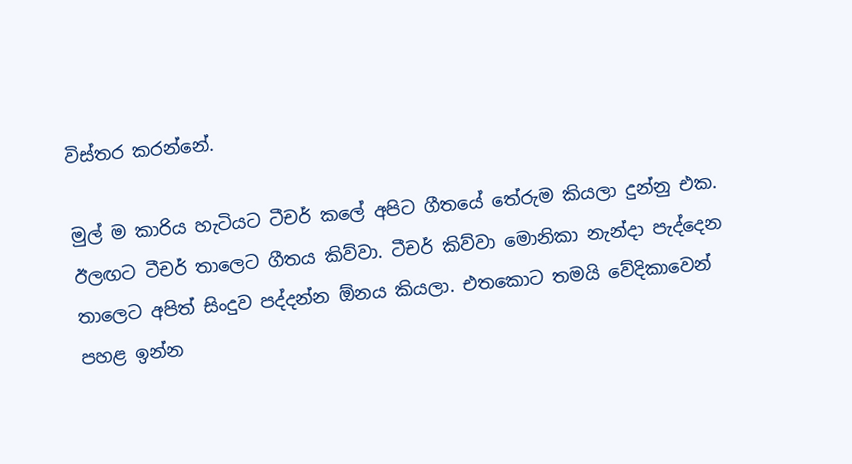විස්තර කරන්නේ.

මුල් ම කාරිය හැටියට ටීචර් කලේ අපිට ගීතයේ තේරුම කියලා දුන්නු එක. ඊලඟට ටීචර් තාලෙට ගීතය කිව්වා. ටීචර් කිව්වා මොනිකා නැන්දා පැද්දෙන තාලෙට අපිත් සිංදුව පද්දන්න ඕනය කියලා. එතකොට තමයි වේදිකාවෙන් පහළ ඉන්න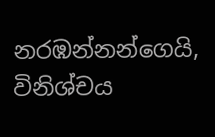නරඹන්නන්ගෙයි, විනිශ්චය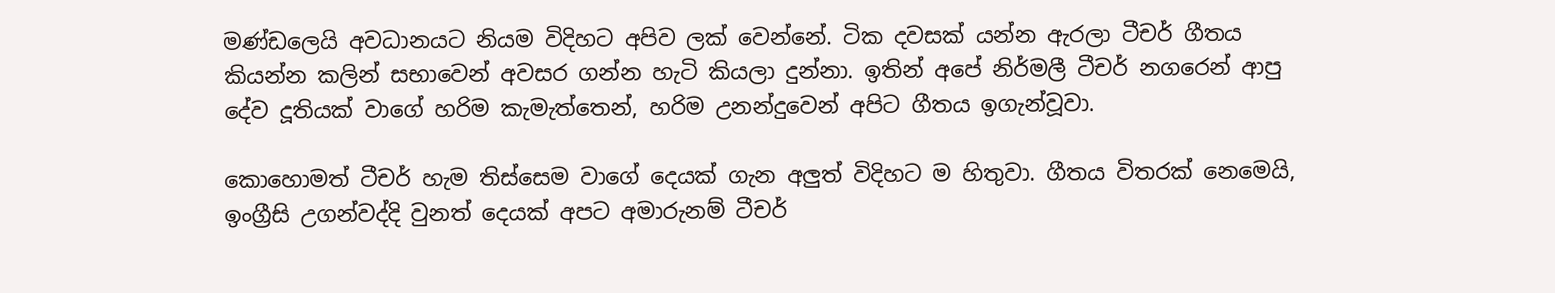මණ්ඩලෙයි අවධානයට නියම විදිහට අපිව ලක් වෙන්නේ. ටික දවසක් යන්න ඇරලා ටීචර් ගීතය කියන්න කලින් සභාවෙන් අවසර ගන්න හැටි කියලා දුන්නා. ඉතින් අපේ නිර්මලී ටීචර් නගරෙන් ආපු දේව දූතියක් වාගේ හරිම කැමැත්තෙන්, හරිම උනන්දුවෙන් අපිට ගීතය ඉගැන්වූවා.

කොහොමත් ටීචර් හැම තිස්සෙම වාගේ දෙයක් ගැන අලුත් විදිහට ම හිතුවා. ගීතය විතරක් නෙමෙයි, ඉංග්‍රීසි උගන්වද්දි වුනත් දෙයක් අපට අමාරුනම් ටීචර්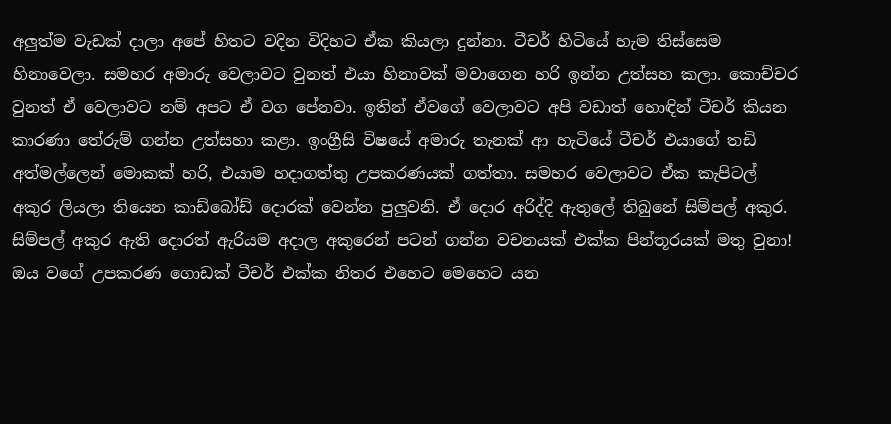අලුත්ම වැඩක් දාලා අපේ හිතට වදින විදිහට ඒක කියලා දුන්නා. ටීචර් හිටියේ හැම තිස්සෙම හිනාවෙලා. සමහර අමාරු වෙලාවට වුනත් එයා හිනාවක් මවාගෙන හරි ඉන්න උත්සහ කලා. කොච්චර වුනත් ඒ වෙලාවට නම් අපට ඒ වග පේනවා. ඉතින් ඒවගේ වෙලාවට අපි වඩාත් හොඳින් ටීචර් කියන කාරණා තේරුම් ගන්න උත්සහා කළා. ඉංග්‍රීසි විෂයේ අමාරු තැනක් ආ හැටියේ ටීචර් එයාගේ තඩි අත්මල්ලෙන් මොකක් හරි, එයාම හදාගත්තු උපකරණයක් ගත්තා. සමහර වෙලාවට ඒක කැපිටල් අකුර ලියලා තියෙන කාඩ්බෝඩ් දොරක් වෙන්න පුලුවනි. ඒ දොර අරිද්දි ඇතුලේ තිබුනේ සිම්පල් අකුර. සිම්පල් අකුර ඇති දොරත් ඇරියම අදාල අකුරෙන් පටන් ගන්න වචනයක් එක්ක පින්තූරයක් මතු වුනා! ඔය වගේ උපකරණ ගොඩක් ටීචර් එක්ක නිතර එහෙට මෙහෙට යන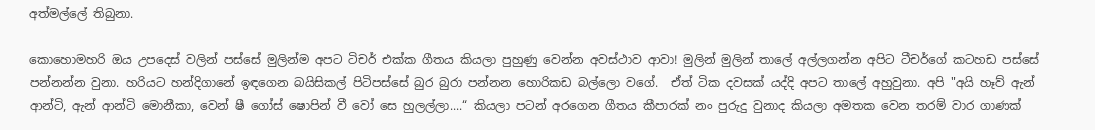අත්මල්ලේ තිබුනා.

කොහොමහරි ඔය උපදෙස් වලින් පස්සේ මුලින්ම අපට ටිචර් එක්ක ගීතය කියලා පුහුණු වෙන්න අවස්ථාව ආවා! මුලින් මුලින් තාලේ අල්ලගන්න අපිට ටීචර්ගේ කටහඩ පස්සේ පන්නන්න වුනා. හරියට හන්දිගානේ ඉඳගෙන බයිසිකල් පිටිපස්සේ බුර බුරා පන්නන හොරිකඩ බල්ලො වගේ.  ඒත් ටික දවසක් යද්දි අපට තාලේ අහුවුනා. අපි "අයි හෑව් ඇන් ආන්ටි, ඇන් ආන්ටි මොනීකා, වෙන් ෂී ගෝස් ෂොපින් වී වෝ සෙ හුලල්ලා....“ කියලා පටන් අරගෙන ගීතය කීපාරක් නං පුරුදු වුනාද කියලා අමතක වෙන තරම් වාර ගාණක්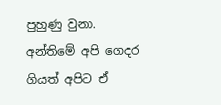පුහුණු වුනා. අන්තිමේ අපි ගෙදර ගියත් අපිට ඒ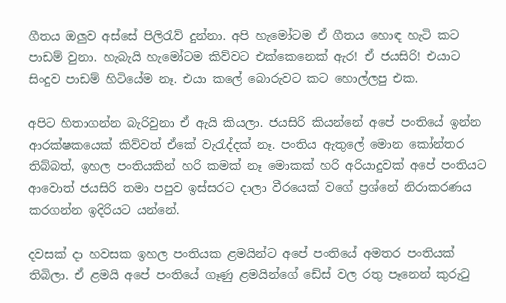ගීතය ඔලුව අස්සේ පිලිරැව් දුන්නා. අපි හැමෝටම ඒ ගීතය හොඳ හැටි කට පාඩම් වුනා. හැබැයි හැමෝටම කිව්වට එක්කෙනෙක් ඇර! ඒ ජයසිරි! එයාට සිංදුව පාඩම් හිටියේම නෑ. එයා කලේ බොරුවට කට හොල්ලපු එක.

අපිට හිතාගන්න බැරිවුනා ඒ ඇයි කියලා. ජයසිරි කියන්නේ අපේ පංතියේ ඉන්න ආරක්ෂකයෙක් කිව්වත් ඒකේ වැරැද්දක් නෑ. පංතිය ඇතුලේ මොන කෝන්තර තිබ්බත්, ඉහල පංතියකින් හරි කමක් නෑ මොකක් හරි අරියාදුවක් අපේ පංතියට ආවොත් ජයසිරි තමා පපුව ඉස්සරට දාලා වීරයෙක් වගේ ප්‍රශ්නේ නිරාකරණය කරගන්න ඉදිරියට යන්නේ.

දවසක් දා හවසක ඉහල පංතියක ළමයින්ට අපේ පංතියේ අමතර පංතියක් තිබිලා. ඒ ළමයි අපේ පංතියේ ගෑණු ළමයින්ගේ ඩේස් වල රතු පෑනෙන් කුරුටු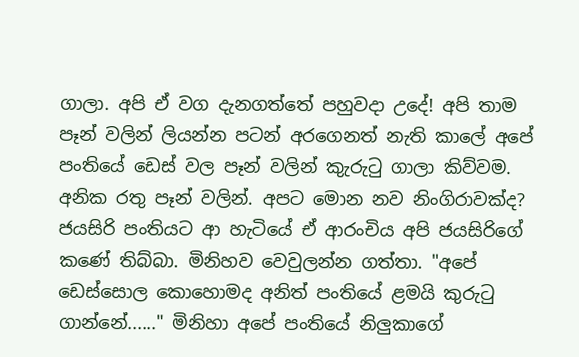ගාලා. අපි ඒ වග දැනගත්තේ පහුවදා උදේ! අපි තාම පෑන් වලින් ලියන්න පටන් අරගෙනත් නැති කාලේ අපේ පංතියේ ඩෙස් වල පෑන් වලින් කුැරුටු ගාලා කිව්වම. අනික රතු පෑන් වලින්. අපට මොන නව නිංගිරාවක්ද? ජයසිරි පංතියට ආ හැටියේ ඒ ආරංචිය අපි ජයසිරිගේ කණේ තිබ්බා. මිනිහව වෙවුලන්න ගත්තා. "අපේ ඩෙස්සොල කොහොමද අනිත් පංතියේ ළමයි කුරුටු ගාන්නේ......" මිනිහා අපේ පංතියේ නිලුකාගේ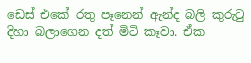ඩෙස් එකේ රතු පෑනෙන් ඇන්ද බලි කුරුටු දිහා බලාගෙන දත් මිටි කෑවා. ඒක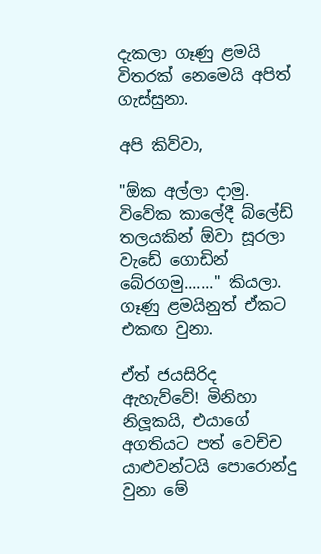දැකලා ගෑණු ළමයි විතරක් නෙමෙයි අපිත් ගැස්සුනා.

අපි කිව්වා,

"ඕක අල්ලා දාමු. විවේක කාලේදී බ්ලේඩ් තලයකින් ඕවා සූරලා වැඩේ ගොඩින් බේරගමු......." කියලා. ගෑණු ළමයිනුත් ඒකට එකඟ වුනා.

ඒත් ජයසිරිද ඇහැව්වේ! මිනිහා නිලූකයි, එයාගේ අගතියට පත් වෙච්ච යාළුවන්ටයි පොරොන්දු වුනා මේ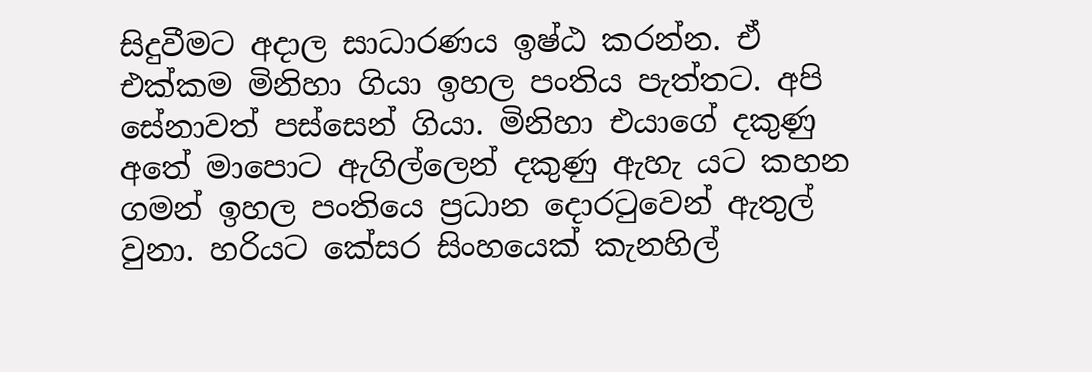සිදුවීමට අදාල සාධාරණය ඉෂ්ඨ කරන්න. ඒ එක්කම මිනිහා ගියා ඉහල පංතිය පැත්තට. අපි සේනාවත් පස්සෙන් ගියා. මිනිහා එයාගේ දකුණු අතේ මාපොට ඇගිල්ලෙන් දකුණු ඇහැ යට කහන ගමන් ඉහල පංතියෙ ප්‍රධාන දොරටුවෙන් ඇතුල් වුනා. හරියට කේසර සිංහයෙක් කැනහිල්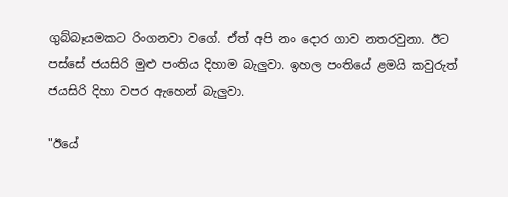ගුබ්බෑයමකට රිංගනවා වගේ. ඒත් අපි නං දොර ගාව නතරවුනා. ඊට පස්සේ ජයසිරි මුළු පංතිය දිහාම බැලුවා. ඉහල පංතියේ ළමයි කවුරුත් ජයසිරි දිහා වපර ඇහෙන් බැලුවා.

"ඊයේ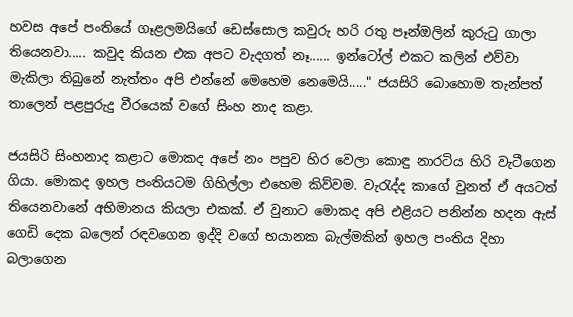හවස අපේ පංතියේ ගෑළලමයිගේ ඩෙස්සොල කවුරු හරි රතු පෑන්ඔලින් කුරුටු ගාලා තියෙනවා..... කවුද කියන එක අපට වැදගත් නෑ...... ඉන්ටෝල් එකට කලින් එව්වා මැකිලා තිබුනේ නැත්තං අපි එන්නේ මෙහෙම නෙමෙයි....." ජයසිරි බොහොම තැන්පත් තාලෙන් පළපුරුදු වීරයෙක් වගේ සිංහ නාද කළා.

ජයසිරි සිංහනාද කළාට මොකද අපේ නං පපුව හිර වෙලා කොඳු නාරටිය හිරි වැටීගෙන ගියා. මොකද ඉහල පංතියටම ගිහිල්ලා එහෙම කිව්වම. වැරැද්ද කාගේ වුනත් ඒ අයටත් තියෙනවානේ අභිමානය කියලා එකක්. ඒ වුනාට මොකද අපි එළියට පනින්න හදන ඇස් ගෙඩි දෙක බලෙන් රඳවගෙන ඉද්දි වගේ භයානක බැල්මකින් ඉහල පංතිය දිහා බලාගෙන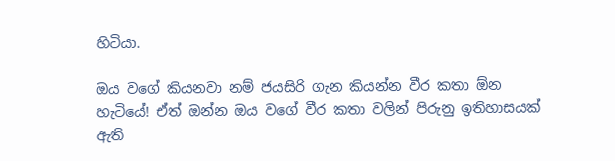හිටියා.

ඔය වගේ කියනවා නම් ජයසිරි ගැන කියන්න වීර කතා ඕන හැටියේ! ඒත් ඔන්න ඔය වගේ වීර කතා වලින් පිරුනු ඉතිහාසයක් ඇති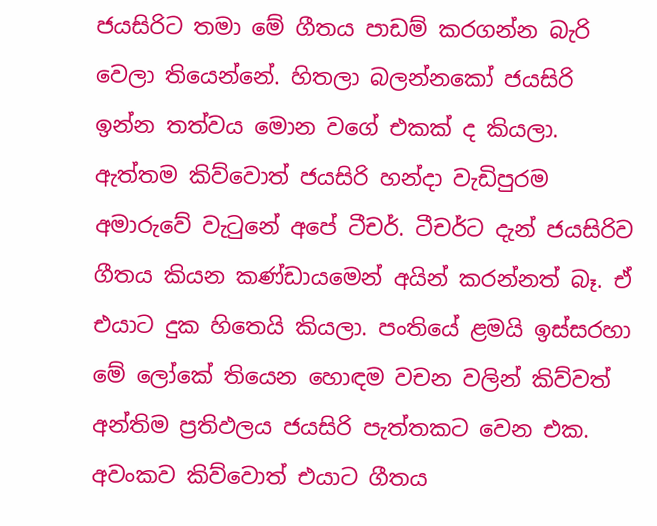ජයසිරිට තමා මේ ගීතය පාඩම් කරගන්න බැරි වෙලා තියෙන්නේ. හිතලා බලන්නකෝ ජයසිරි ඉන්න තත්වය මොන වගේ එකක් ද කියලා. ඇත්තම කිව්වොත් ජයසිරි හන්දා වැඩිපුරම අමාරුවේ වැටුනේ අපේ ටීචර්. ටීචර්ට දැන් ජයසිරිව ගීතය කියන කණ්ඩායමෙන් අයින් කරන්නත් බෑ. ඒ එයාට දුක හිතෙයි කියලා. පංතියේ ළමයි ඉස්සරහා මේ ලෝකේ තියෙන හොඳම වචන වලින් කිව්වත් අන්තිම ප්‍රතිඵලය ජයසිරි පැත්තකට වෙන එක. අවංකව කිව්වොත් එයාට ගීතය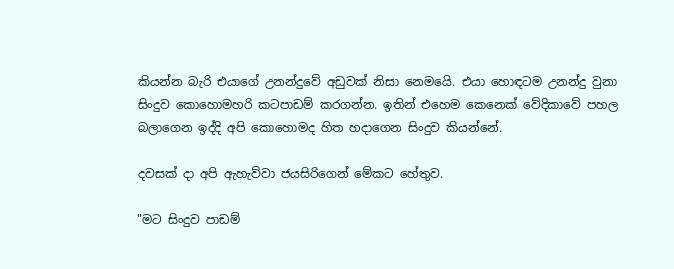කියන්න බැරි එයාගේ උනන්දුවේ අඩුවක් නිසා නෙමයෙි. එයා හොඳටම උනන්දු වුනා සිංදුව කොහොමහරි කටපාඩම් කරගන්න. ඉතින් එහෙම කෙනෙක් වේදිකාවේ පහල බලාගෙන ඉද්දි අපි කොහොමද හිත හදාගෙන සිංදුව කියන්නේ.

දවසක් දා අපි ඇහැව්වා ජයසිරිගෙන් මේකට හේතුව.

"මට සිංදුව පාඩම්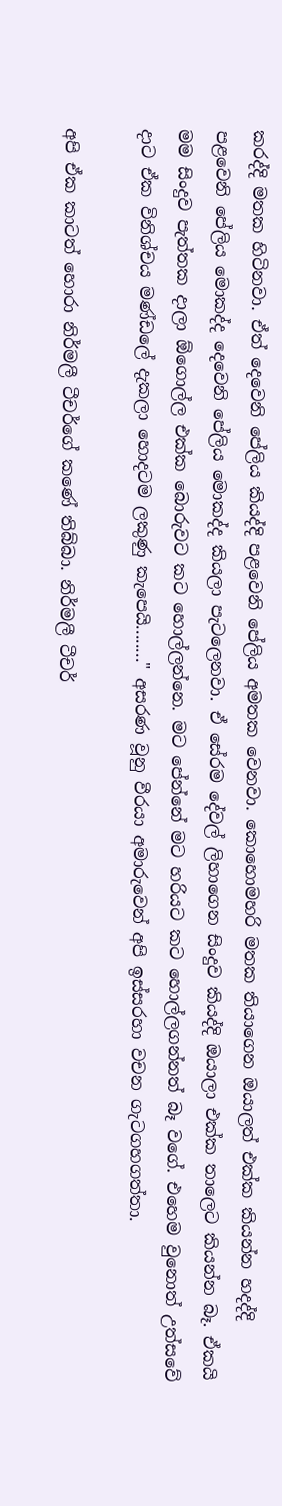කරද්දි මතක හිටිනවා. ඒත් දෙවෙනි පේලිය කියද්දි පළවෙනි පේලිය අමතක වෙනවා. කොහොමහරි මතක තියාගෙන ඔයාලත් එක්ක කියන්න හදද්දි  පළවෙනි පේලිය මොකද්ද දෙවෙනි පේලිය මොකද්ද කියලා පැටලෙනවා. ඒ සේරම දේවල් ලිහාගෙන සිංදුව කියද්දි ඔයාලා එක්ක තාලෙට කියන්න බෑ. ඒකයි මම සිංදුව පැත්තක දාලා ඕගොල්ල එක්ක බොරුවට කට හොල්ලන්නෙ. මට පේන්නේ මට හරියට කට හොල්ලගන්නත් බෑ වගේ. එහෙම වුනොත් උත්සවේ දාට ඒක විනිශ්චය මණ්ඩලේ දැකලා හොදටම ලකුණු කැපෙයි........" අසරණ වූනු වීරයා අමාරුවෙන් අපි ඉස්සරහා වචන ගැටගහගත්තා.

අපි ඒක කාටත් හොරා නිර්මලී ටීචර්ගේ කණේ තිබ්බා. නිර්මලී ටීචර්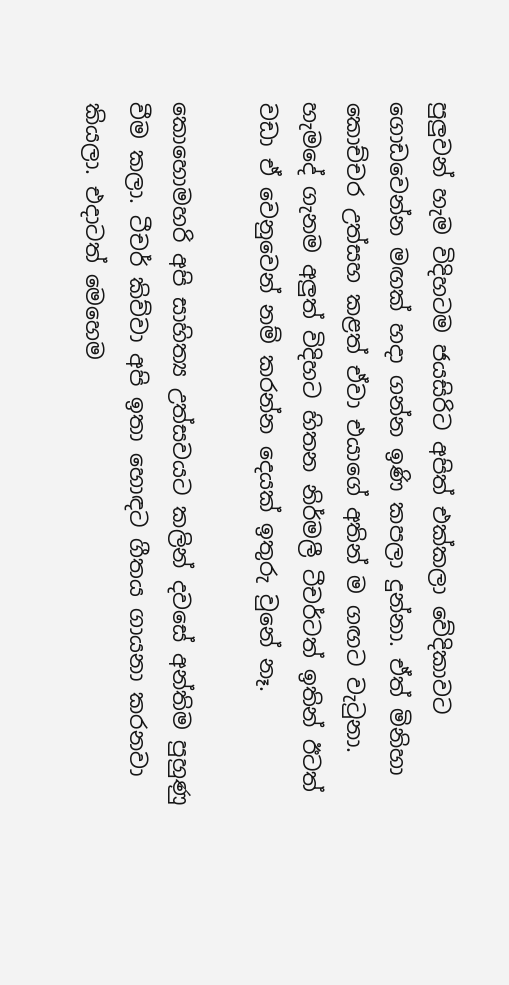පුලුවන් හැම විදිහටම ජයසිරිට අපිත් එක්කලා වේදිකාවට ගොඩවෙන්න මඟක් හදා ගන්න ඉණි කපලා දුන්නා. ඒත් මිනිහා කොච්චර උත්සහ කළත් ඒවා එයාගේ අතින් ම ගඟට වැටුනා. හැමදේ ගැනම අලුත් විදිහට හිතන නිර්මලී ටීචර්ටත් ඉතින් ඊටත් වඩා ඒ වෙනුවෙන් නම් කරන්න දෙයක් ඉතුරු වුනේ නෑ.

කොහොමහරි අපි සාහිත්‍ය උත්සවයට කලින් දවසේ අන්තිම පුහුණු වීම කලා. ටීචර් කිව්වා අපි ඉතා හොඳට ගීතය ගායනා කරනවා කියලා. එදාටත් මෙහෙම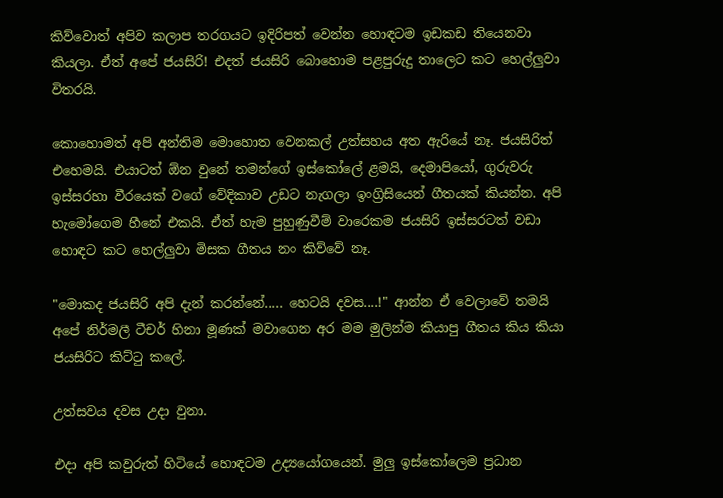කිව්වොත් අපිව කලාප තරගයට ඉදිරිපත් වෙන්න හොඳටම ඉඩකඩ තියෙනවා කියලා. ඒත් අපේ ජයසිරි! එදත් ජයසිරි බොහොම පළපුරුදු තාලෙට කට හෙල්ලුවා විතරයි.

කොහොමත් අපි අන්තිම මොහොත වෙනකල් උත්සහය අත ඇරියේ නෑ. ජයසිරිත් එහෙමයි. එයාටත් ඕන වුනේ තමන්ගේ ඉස්කෝලේ ළමයි, දෙමාපියෝ, ගුරුවරු ඉස්සරහා වීරයෙක් වගේ වේදිකාව උඩට නැගලා ඉංග්‍රිසියෙන් ගීතයක් කියන්න. අපි හැමෝගෙම හීනේ එකයි. ඒත් හැම පුහුණුවීම් වාරෙකම ජයසිරි ඉස්සරටත් වඩා හොඳට කට හෙල්ලුවා මිසක ගීතය නං කිව්වේ නෑ.

"මොකද ජයසිරි අපි දැන් කරන්නේ..... හෙටයි දවස....!" ආන්න ඒ වෙලාවේ තමයි අපේ නිර්මලී ටීචර් හිනා මූණක් මවාගෙන අර මම මුලින්ම කියාපු ගීතය කිය කියා ජයසිරිට කිට්ටු කලේ.

උත්සවය දවස උදා වුනා.

එදා අපි කවුරුත් හිටියේ හොඳටම උද්‍යයෝගයෙන්. මුලු ඉස්කෝලෙම ප්‍රධාන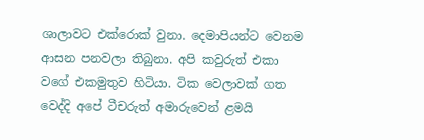ශාලාවට එක්රොක් වුනා. දෙමාපියන්ට වෙනම ආසන පනවලා තිබුනා. අපි කවුරුත් එකා වගේ එකමුතුව හිටියා. ටික වෙලාවක් ගත වෙද්දි අපේ ටීචරුත් අමාරුවෙන් ළමයි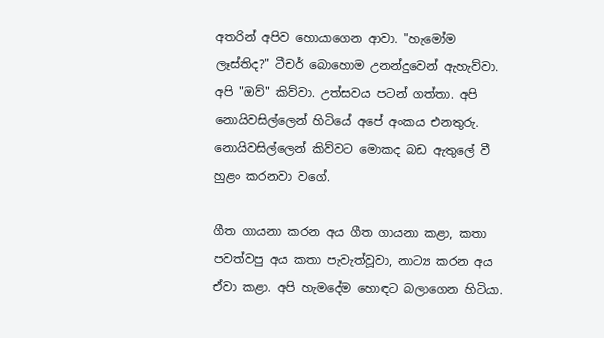අතරින් අපිව හොයාගෙන ආවා. "හැමෝම ලෑස්තිද?" ටීචර් බොහොම උනන්දුවෙන් ඇහැව්වා. අපි "ඔව්" කිව්වා. උත්සවය පටන් ගත්තා. අපි නොයිවසිල්ලෙන් හිටියේ අපේ අංකය එනතුරු. නොයිවසිල්ලෙන් කිව්වට මොකද බඩ ඇතුලේ වී හුළං කරනවා වගේ.

ගීත ගායනා කරන අය ගීත ගායනා කළා, කතා පවත්වපු අය කතා පැවැත්වූවා, නාට්‍ය කරන අය ඒවා කළා. අපි හැමදේම හොඳට බලාගෙන හිටියා.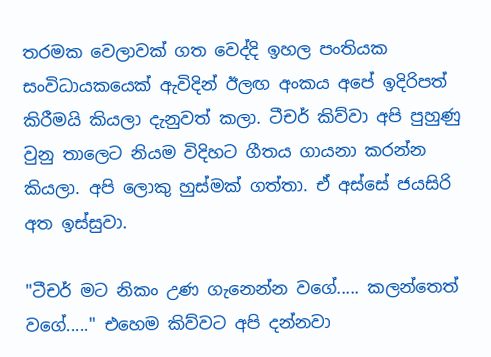තරමක වෙලාවක් ගත වෙද්දි ඉහල පංතියක සංවිධායකයෙක් ඇවිදින් ඊලඟ අංකය අපේ ඉදිරිපත් කිරීමයි කියලා දැනුවත් කලා. ටීචර් කිව්වා අපි පුහුණු වුනු තාලෙට නියම විදිහට ගීතය ගායනා කරන්න කියලා. අපි ලොකු හුස්මක් ගත්තා. ඒ අස්සේ ජයසිරි අත ඉස්සුවා.

"ටීචර් මට නිකං උණ ගැනෙන්න වගේ..... කලන්තෙත් වගේ....." එහෙම කිව්වට අපි දන්නවා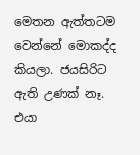මෙතන ඇත්තටම වෙන්නේ මොකද්ද කියලා. ජයසිරිට ඇති උණක් නෑ. එයා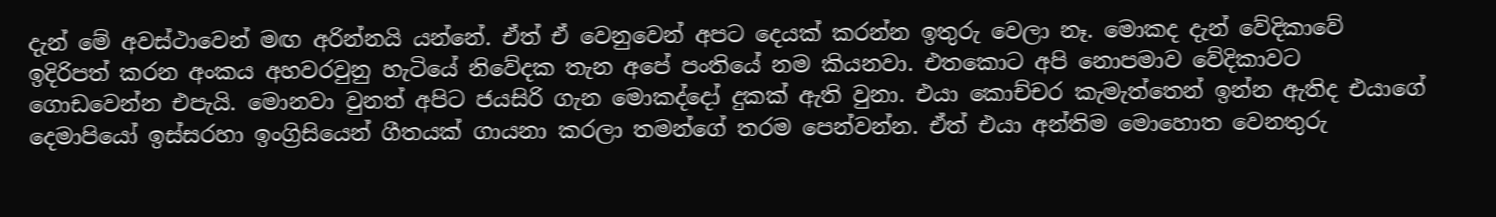දැන් මේ අවස්ථාවෙන් මඟ අරින්නයි යන්නේ. ඒත් ඒ වෙනුවෙන් අපට දෙයක් කරන්න ඉතුරු වෙලා නෑ. මොකද දැන් වේදිකාවේ ඉදිරිපත් කරන අංකය අහවරවුනු හැටියේ නිවේදක තැන අපේ පංතියේ නම කියනවා. එතකොට අපි නොපමාව වේදිකාවට ගොඩවෙන්න එපැයි. මොනවා වුනත් අපිට ජයසිරි ගැන මොකද්දෝ දුකක් ඇති වුනා. එයා කොච්චර කැමැත්තෙන් ඉන්න ඇතිද එයාගේ දෙමාපියෝ ඉස්සරහා ඉංග්‍රිසියෙන් ගීතයක් ගායනා කරලා තමන්ගේ තරම පෙන්වන්න. ඒත් එයා අන්තිම මොහොත වෙනතුරු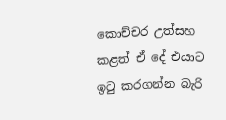කොච්චර උත්සහ කළත් ඒ දේ එයාට ඉටු කරගන්න බැරි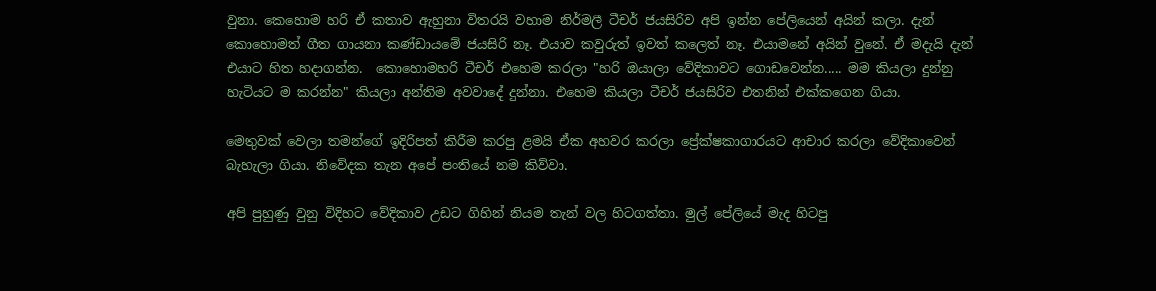වුනා. කෙහොම හරි ඒ කතාව ඇහුනා විතරයි වහාම නිර්මලී ටීචර් ජයසිරිව අපි ඉන්න පේලියෙන් අයින් කලා. දැන් කොහොමත් ගීත ගායනා කණ්ඩායමේ ජයසිරි නෑ. එයාව කවුරුත් ඉවත් කලෙත් නෑ. එයාමනේ අයින් වුනේ. ඒ මදැයි දැන් එයාට හිත හදාගන්න.  කොහොමහරි ටීචර් එහෙම කරලා "හරි ඔයාලා වේදිකාවට ගොඩවෙන්න..... මම කියලා දුන්නු හැටියට ම කරන්න" කියලා අන්තිම අවවාදේ දුන්නා. එහෙම කියලා ටීචර් ජයසිරිව එතනින් එක්කගෙන ගියා.

මෙතුවක් වෙලා තමන්ගේ ඉදිරිපත් කිරීම කරපු ළමයි ඒක අහවර කරලා ප්‍රේක්ෂකාගාරයට ආචාර කරලා වේදිකාවෙන් බැහැලා ගියා. නිවේදක තැන අපේ පංතියේ නම කිව්වා.

අපි පුහුණු වුනු විදිහට වේදිකාව උඩට ගිහින් නියම තැන් වල හිටගත්තා. මුල් පේලියේ මැද හිටපු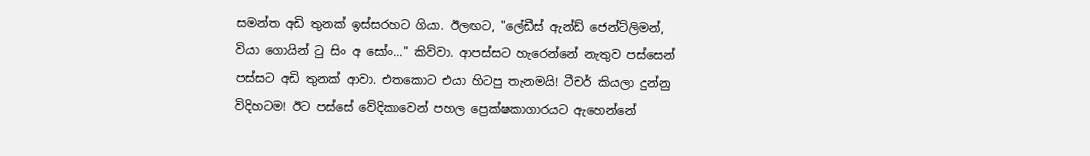සමන්ත අඩි තුනක් ඉස්සරහට ගියා. ඊලඟට, "ලේඩීස් ඇන්ඩ් ජෙන්ට්ලිමන්, වියා ගොයින් ටු සිං අ සෝං..." කිව්වා. ආපස්සට හැරෙන්නේ නැතුව පස්සෙන් පස්සට අඩි තුනක් ආවා. එතකොට එයා හිටපු තැනමයි! ටීචර් කියලා දුන්නු විදිහටම! ඊට පස්සේ වේදිකාවෙන් පහල ප්‍රෙක්ෂකාගාරයට ඇහෙන්නේ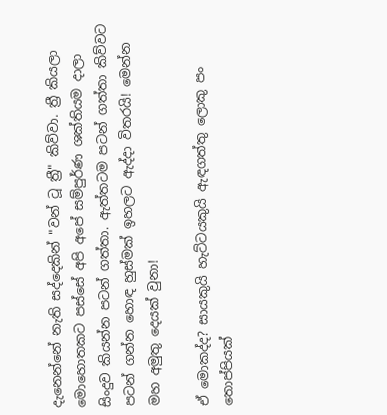දැනෙන්නේ නැති සද්දෙකින් "වන් ටූ ත්‍රී" කිව්වා. ත්‍රී කියලා මොහොතකට පස්සේ අපි අපේ සම්පුර්ණ ශක්තියම දාලා සිංදුව කියන්න පටන් ගත්තා. ඇත්තටම පටන් ගත්තා කිව්වට පටන් ගන්න හොඳ හුස්මක් ඉහලට ඇද්දා විතරයි! මෙන්න මහ අමුතු දෙයක් වුනා!

ඒ මොකද්ද? සායකුයි හැට්ටයකුයි ඇඳගත්තු ලොකු පං තොප්පියක්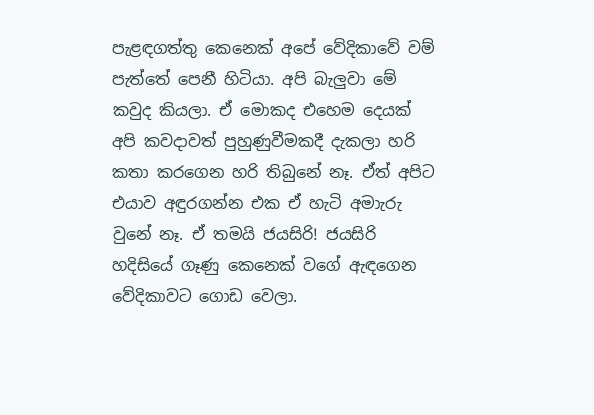පැළඳගත්තු කෙනෙක් අපේ වේදිකාවේ වම් පැත්තේ පෙනී හිටියා. අපි බැලුවා මේ කවුද කියලා. ඒ මොකද එහෙම දෙයක් අපි කවදාවත් පුහුණුවීමකදී දැකලා හරි කතා කරගෙන හරි තිබුනේ නෑ. ඒත් අපිට එයාව අඳුරගන්න එක ඒ හැටි අමාැරු වුනේ නෑ. ඒ තමයි ජයසිරි! ජයසිරි හදිසියේ ගෑණු කෙනෙක් වගේ ඇඳගෙන වේදිකාවට ගොඩ වෙලා.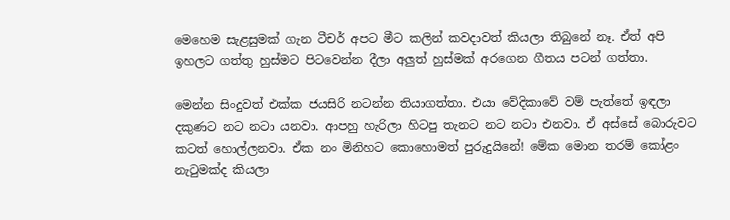මෙහෙම සැළසුමක් ගැන ටීචර් අපට මීට කලින් කවදාවත් කියලා තිබුනේ නෑ. ඒත් අපි ඉහලට ගත්තු හුස්මට පිටවෙන්න දීලා අලුත් හුස්මක් අරගෙන ගීතය පටන් ගත්තා.

මෙන්න සිංදුවත් එක්ක ජයසිරි නටන්න තියාගත්තා. එයා වේදිකාවේ වම් පැත්තේ ඉඳලා දකුණට නට නටා යනවා. ආපහු හැරිලා හිටපු තැනට නට නටා එනවා. ඒ අස්සේ බොරුවට කටත් හොල්ලනවා. ඒක නං මිනිහට කොහොමත් පුරුදුයිනේ! මේක මොන තරම් කෝළං නැටුමක්ද කියලා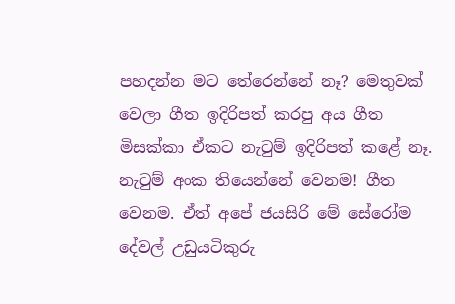පහදන්න මට තේරෙන්නේ නෑ? මෙතුවක් වෙලා ගීත ඉදිරිපත් කරපු අය ගීත මිසක්කා ඒකට නැටුම් ඉදිරිපත් කළේ නෑ. නැටුම් අංක තියෙන්නේ වෙනම! ගීත වෙනම. ඒත් අපේ ජයසිරි මේ සේරෝම දේවල් උඩුයටිකුරු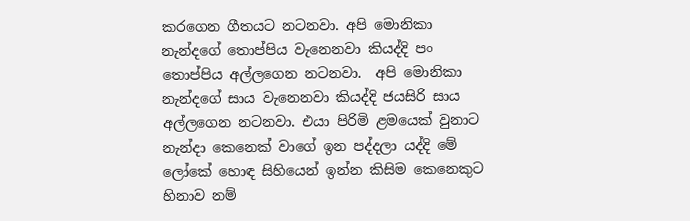කරගෙන ගීතයට නටනවා. අපි මොනිකා නැන්දගේ තොප්පිය වැනෙනවා කියද්දි පං තොප්පිය අල්ලගෙන නටනවා.  අපි මොනිකා නැන්දගේ සාය වැනෙනවා කියද්දි ජයසිරි සාය අල්ලගෙන නටනවා. එයා පිරිමි ළමයෙක් වුනාට නැන්දා කෙනෙක් වාගේ ඉන පද්දලා යද්දි මේ ලෝකේ හොඳ සිහියෙන් ඉන්න කිසිම කෙනෙකුට හිනාව නම්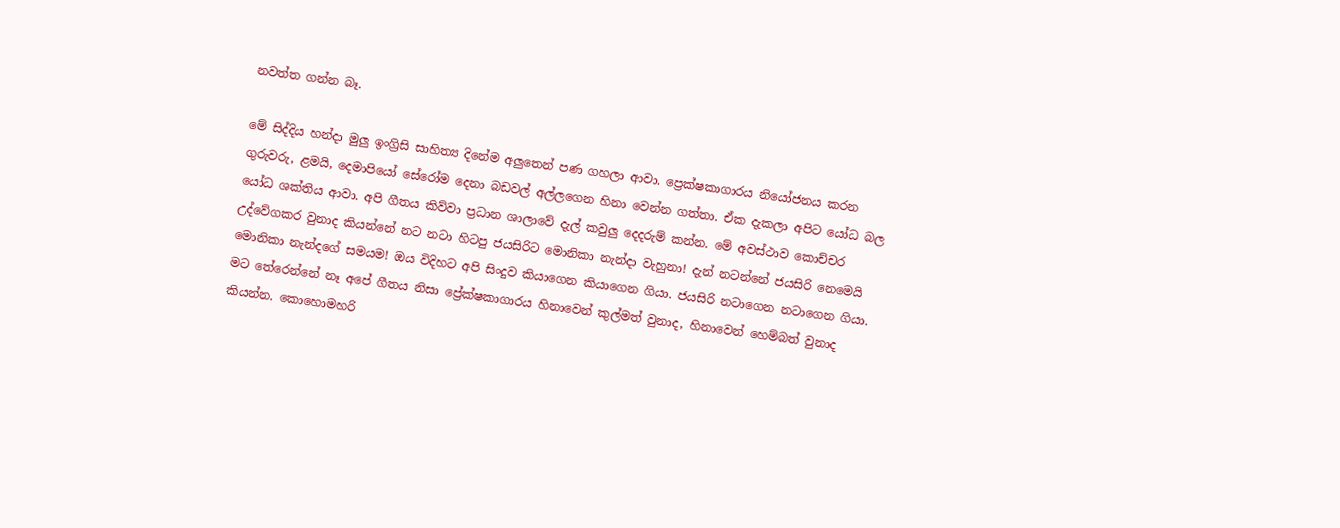නවත්ත ගන්න බෑ.

මේ සිද්දිය හන්දා මුලු ඉංග්‍රිසි සාහිත්‍ය දිනේම අලුතෙන් පණ ගහලා ආවා. ප්‍රෙක්ෂකාගාරය නියෝජනය කරන ගුරුවරු, ළමයි, දෙමාපියෝ සේරෝම දෙනා බඩවල් අල්ලගෙන හිනා වෙන්න ගත්තා. ඒක දැකලා අපිට යෝධ බල යෝධ ශක්තිය ආවා. අපි ගීතය කිව්වා ප්‍රධාන ශාලාවේ දැල් කවුලු දෙදරුම් කන්න. මේ අවස්ථාව කොච්චර උද්වේගකර වුනාද කියන්නේ නට නටා හිටපු ජයසිරිට මොනිකා නැන්දා වැහුනා! දැන් නටන්නේ ජයසිරි නෙමෙයි මොනිකා නැන්දගේ සමයම! ඔය විදිහට අපි සිංදුව කියාගෙන කියාගෙන ගියා. ජයසිරි නටාගෙන නටාගෙන ගියා. මට තේරෙන්නේ නෑ අපේ ගීතය නිසා ප්‍රේක්ෂකාගාරය හිනාවෙන් කුල්මත් වුනාද, හිනාවෙන් හෙම්බත් වුනාද කියන්න. කොහොමහරි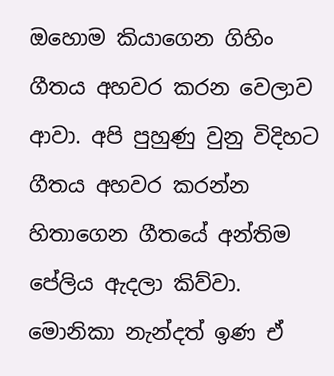ඔහොම කියාගෙන ගිහිං ගීතය අහවර කරන වෙලාව ආවා. අපි පුහුණු වුනු විදිහට ගීතය අහවර කරන්න හිතාගෙන ගීතයේ අන්තිම පේලිය ඇදලා කිව්වා. මොනිකා නැන්දත් ඉණ ඒ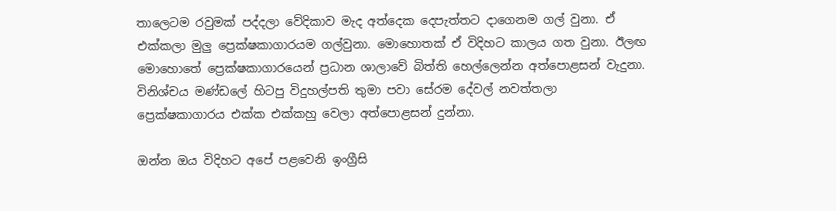තාලෙටම රවුමක් පද්දලා වේදිකාව මැද අත්දෙක දෙපැත්තට දාගෙනම ගල් වුනා. ඒ එක්කලා මුලු ප්‍රෙක්ෂකාගාරයම ගල්වුනා. මොහොතක් ඒ විදිහට කාලය ගත වුනා. ඊලඟ මොහොතේ ප්‍රෙක්ෂකාගාරයෙන් ප්‍රධාන ශාලාවේ බිත්ති හෙල්ලෙන්න අත්පොළසන් වැදුනා. විනිශ්චය මණ්ඩලේ හිටපු විදුහල්පති තුමා පවා සේරම දේවල් නවත්තලා ප්‍රෙක්ෂකාගාරය එක්ක එක්කහු වෙලා අත්පොළසන් දුන්නා.

ඔන්න ඔය විදිහට අපේ පළවෙනි ඉංග්‍රීසි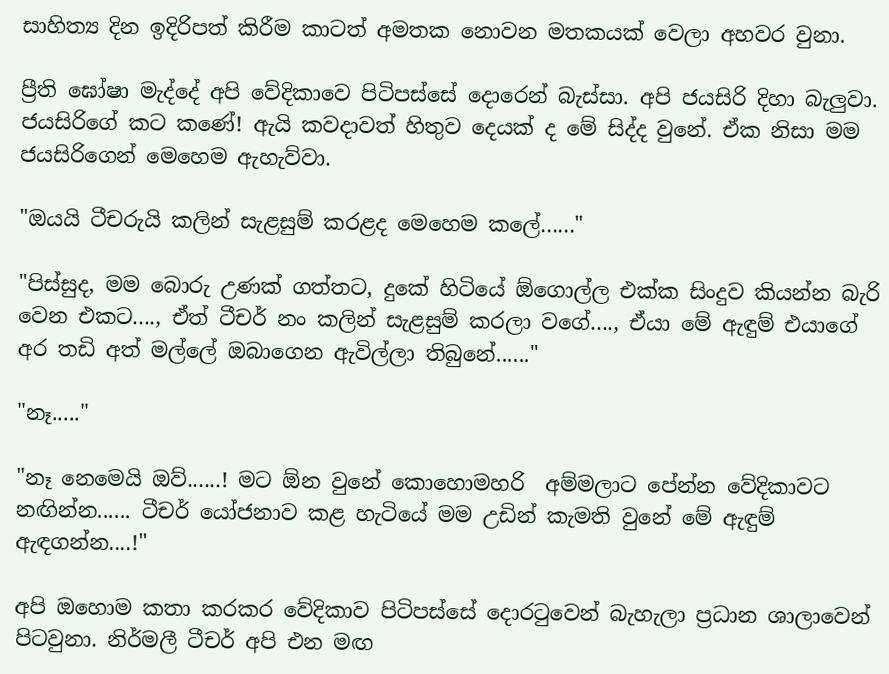සාහිත්‍ය දින ඉදිරිපත් කිරීම කාටත් අමතක නොවන මතකයක් වෙලා අහවර වුනා.

ප්‍රීති ඝෝෂා මැද්දේ අපි වේදිකාවෙ පිටිපස්සේ දොරෙන් බැස්සා. අපි ජයසිරි දිහා බැලුවා. ජයසිරිගේ කට කණේ! ඇයි කවදාවත් හිතුව දෙයක් ද මේ සිද්ද වුනේ. ඒක නිසා මම ජයසිරිගෙන් මෙහෙම ඇහැව්වා.

"ඔයයි ටීචරුයි කලින් සැළසුම් කරළද මෙහෙම කලේ......"

"පිස්සුද, මම බොරු උණක් ගත්තට, දුකේ හිටියේ ඕගොල්ල එක්ක සිංදුව කියන්න බැරි වෙන එකට...., ඒත් ටීචර් නං කලින් සැළසුම් කරලා වගේ...., ඒයා මේ ඇඳුම් එයාගේ අර තඩි අත් මල්ලේ ඔබාගෙන ඇවිල්ලා තිබුනේ......"

"නෑ....."

"නෑ නෙමෙයි ඔව්......! මට ඕන වුනේ කොහොමහරි  අම්මලාට පේන්න වේදිකාවට නඟින්න...... ටීචර් යෝජනාව කළ හැටියේ මම උඩින් කැමති වුනේ මේ ඇඳුම් ඇඳගන්න....!"

අපි ඔහොම කතා කරකර වේදිකාව පිටිපස්සේ දොරටුවෙන් බැහැලා ප්‍රධාන ශාලාවෙන් පිටවුනා. නිර්මලී ටීචර් අපි එන මඟ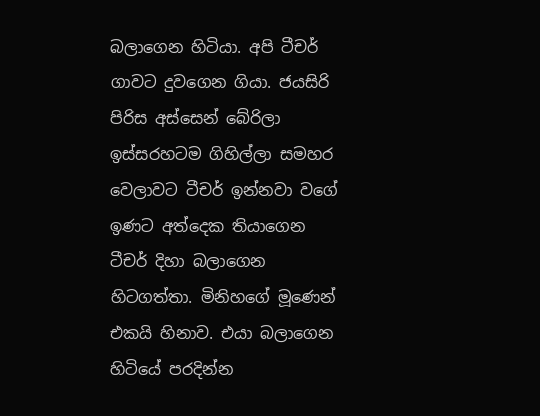බලාගෙන හිටියා. අපි ටීචර් ගාවට දුවගෙන ගියා. ජයසිරි පිරිස අස්සෙන් බේරිලා ඉස්සරහටම ගිහිල්ලා සමහර වෙලාවට ටීචර් ඉන්නවා වගේ ඉණට අත්දෙක තියාගෙන ටීචර් දිහා බලාගෙන හිටගත්තා. මිනිහගේ මූණෙන් එකයි හිනාව. එයා බලාගෙන හිටියේ පරදින්න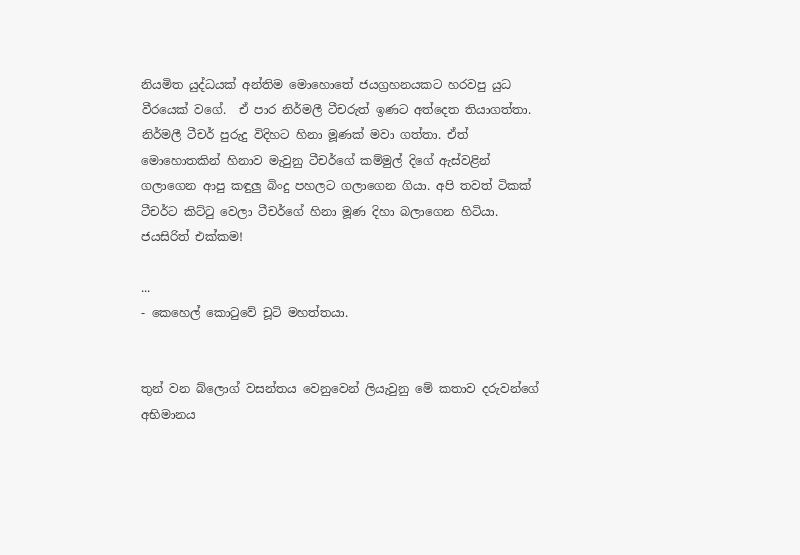නියමිත යුද්ධයක් අන්තිම මොහොතේ ජයග්‍රහනයකට හරවපු යුධ වීරයෙක් වගේ.  ඒ පාර නිර්මලී ටීචරුත් ඉණට අත්දෙත තියාගත්තා. නිර්මලී ටීචර් පුරුදු විදිහට හිනා මූණක් මවා ගත්තා. ඒත් මොහොතකින් හිනාව මැවුනු ටීචර්ගේ කම්මුල් දිගේ ඇස්වළින් ගලාගෙන ආපු කඳුලු බිංදු පහලට ගලාගෙන ගියා. අපි තවත් ටිකක් ටීචර්ට කිට්ටු වෙලා ටීචර්ගේ හිනා මූණ දිහා බලාගෙන හිටියා. ජයසිරිත් එක්කම!

...
- කෙහෙල් කොටුවේ චූටි මහත්තයා.


තුන් වන බ්ලොග් වසන්තය වෙනුවෙන් ලියැවුනු මේ කතාව දරුවන්ගේ අභිමානය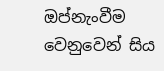ඔප්නැංවීම වෙනුවෙන් සිය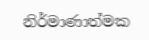නිර්මාණාත්මක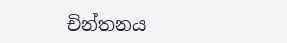චින්තනය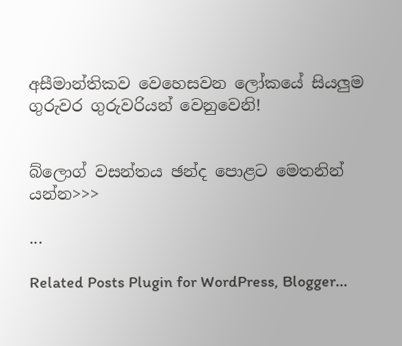අසීමාන්තිකව වෙහෙසවන ලෝකයේ සියලුම ගුරුවර ගුරුවරියන් වෙනුවෙනි!


බ්ලොග් වසන්තය ඡන්ද පොළට මෙතනින් යන්න>>>

...

Related Posts Plugin for WordPress, Blogger...